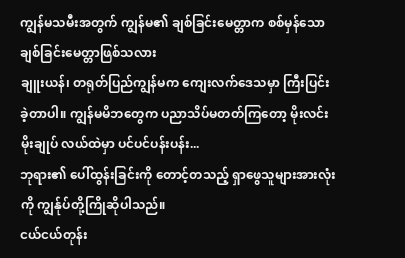ကျွန်မသမီးအတွက် ကျွန်မ၏ ချစ်ခြင်းမေတ္တာက စစ်မှန်သော ချစ်ခြင်းမေတ္တာဖြစ်သလား
ချူးယန်၊ တရုတ်ပြည်ကျွန်မက ကျေးလက်ဒေသမှာ ကြီးပြင်းခဲ့တာပါ။ ကျွန်မမိဘတွေက ပညာသိပ်မတတ်ကြတော့ မိုးလင်းမိုးချုပ် လယ်ထဲမှာ ပင်ပင်ပန်းပန်း...
ဘုရား၏ ပေါ်ထွန်းခြင်းကို တောင့်တသည့် ရှာဖွေသူများအားလုံးကို ကျွန်ုပ်တို့ကြိုဆိုပါသည်။
ငယ်ငယ်တုန်း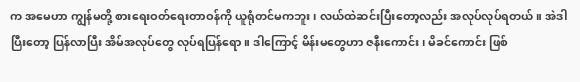က အမေဟာ ကျွန်မတို့ စားရေးဝတ်ရေးတာဝန်ကို ယူရုံတင်မကဘူး၊ လယ်ထဲဆင်းပြီးတော့လည်း အလုပ်လုပ်ရတယ်။ အဲဒါပြီးတော့ ပြန်လာပြီး အိမ်အလုပ်တွေ လုပ်ရပြန်ရော။ ဒါကြောင့် မိန်းမတွေဟာ ဇနီးကောင်း၊ မိခင်ကောင်း ဖြစ်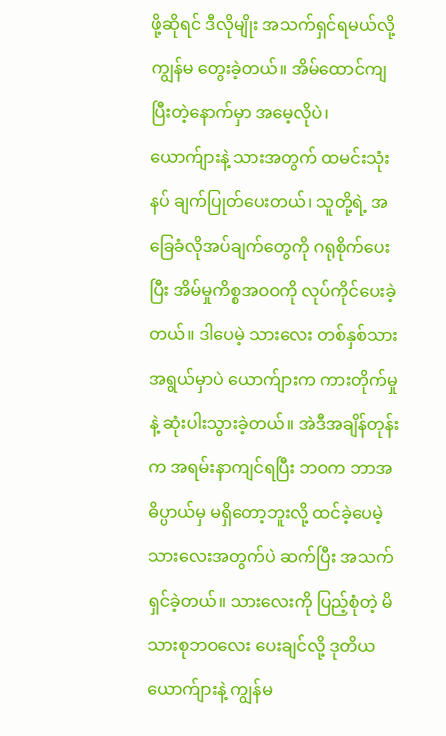ဖို့ဆိုရင် ဒီလိုမျိုး အသက်ရှင်ရမယ်လို့ ကျွန်မ တွေးခဲ့တယ်။ အိမ်ထောင်ကျပြီးတဲ့နောက်မှာ အမေ့လိုပဲ၊ ယောက်ျားနဲ့ သားအတွက် ထမင်းသုံးနပ် ချက်ပြုတ်ပေးတယ်၊ သူတို့ရဲ့ အခြေခံလိုအပ်ချက်တွေကို ဂရုစိုက်ပေးပြီး အိမ်မှုကိစ္စအဝဝကို လုပ်ကိုင်ပေးခဲ့တယ်။ ဒါပေမဲ့ သားလေး တစ်နှစ်သားအရွယ်မှာပဲ ယောက်ျားက ကားတိုက်မှုနဲ့ ဆုံးပါးသွားခဲ့တယ်။ အဲဒီအချိန်တုန်းက အရမ်းနာကျင်ရပြီး ဘဝက ဘာအဓိပ္ပာယ်မှ မရှိတော့ဘူးလို့ ထင်ခဲ့ပေမဲ့ သားလေးအတွက်ပဲ ဆက်ပြီး အသက်ရှင်ခဲ့တယ်။ သားလေးကို ပြည့်စုံတဲ့ မိသားစုဘဝလေး ပေးချင်လို့ ဒုတိယယောက်ျားနဲ့ ကျွန်မ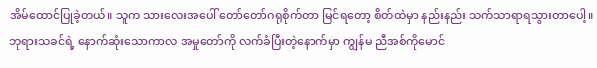အိမ်ထောင်ပြုခဲ့တယ်။ သူက သားလေးအပေါ် တော်တော်ဂရုစိုက်တာ မြင်ရတော့ စိတ်ထဲမှာ နည်းနည်း သက်သာရာရသွားတာပေါ့။ ဘုရားသခင်ရဲ့ နောက်ဆုံးသောကာလ အမှုတော်ကို လက်ခံပြီးတဲ့နောက်မှာ ကျွန်မ ညီအစ်ကိုမောင်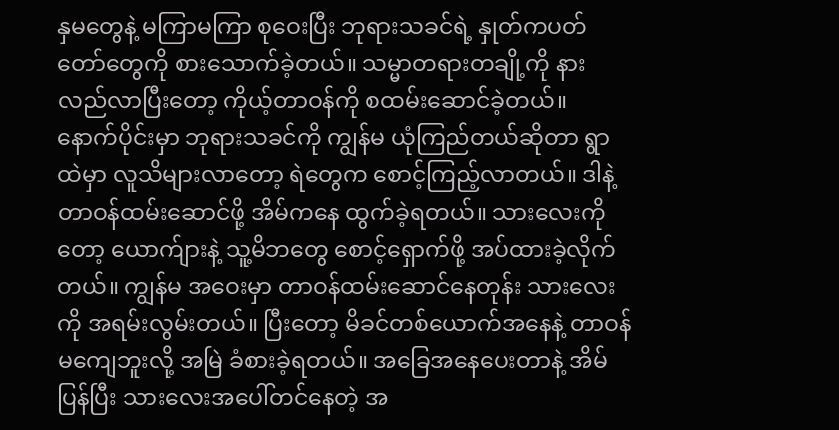နှမတွေနဲ့ မကြာမကြာ စုဝေးပြီး ဘုရားသခင်ရဲ့ နှုတ်ကပတ်တော်တွေကို စားသောက်ခဲ့တယ်။ သမ္မာတရားတချို့ကို နားလည်လာပြီးတော့ ကိုယ့်တာဝန်ကို စထမ်းဆောင်ခဲ့တယ်။ နောက်ပိုင်းမှာ ဘုရားသခင်ကို ကျွန်မ ယုံကြည်တယ်ဆိုတာ ရွာထဲမှာ လူသိများလာတော့ ရဲတွေက စောင့်ကြည့်လာတယ်။ ဒါနဲ့ တာဝန်ထမ်းဆောင်ဖို့ အိမ်ကနေ ထွက်ခဲ့ရတယ်။ သားလေးကိုတော့ ယောက်ျားနဲ့ သူ့မိဘတွေ စောင့်ရှောက်ဖို့ အပ်ထားခဲ့လိုက်တယ်။ ကျွန်မ အဝေးမှာ တာဝန်ထမ်းဆောင်နေတုန်း သားလေးကို အရမ်းလွမ်းတယ်။ ပြီးတော့ မိခင်တစ်ယောက်အနေနဲ့ တာဝန်မကျေဘူးလို့ အမြဲ ခံစားခဲ့ရတယ်။ အခြေအနေပေးတာနဲ့ အိမ်ပြန်ပြီး သားလေးအပေါ်တင်နေတဲ့ အ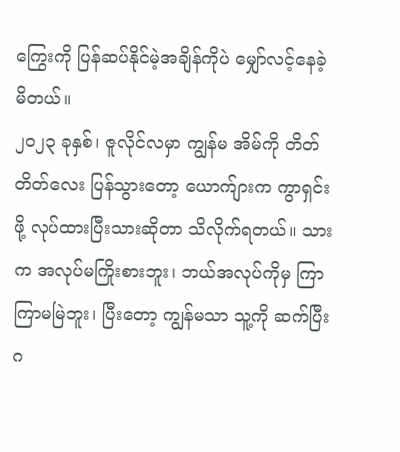ကြွေးကို ပြန်ဆပ်နိုင်မဲ့အချိန်ကိုပဲ မျှော်လင့်နေခဲ့မိတယ်။
၂၀၂၃ ခုနှစ်၊ ဇူလိုင်လမှာ ကျွန်မ အိမ်ကို တိတ်တိတ်လေး ပြန်သွားတော့ ယောက်ျားက ကွာရှင်းဖို့ လုပ်ထားပြီးသားဆိုတာ သိလိုက်ရတယ်။ သားက အလုပ်မကြိုးစားဘူး၊ ဘယ်အလုပ်ကိုမှ ကြာကြာမမြဲဘူး၊ ပြီးတော့ ကျွန်မသာ သူ့ကို ဆက်ပြီး ဂ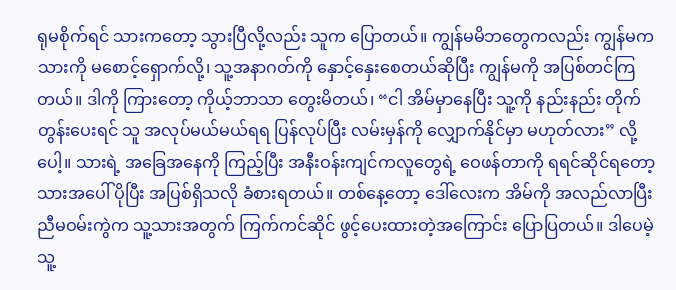ရုမစိုက်ရင် သားကတော့ သွားပြီလို့လည်း သူက ပြောတယ်။ ကျွန်မမိဘတွေကလည်း ကျွန်မက သားကို မစောင့်ရှောက်လို့၊ သူ့အနာဂတ်ကို နှောင့်နှေးစေတယ်ဆိုပြီး ကျွန်မကို အပြစ်တင်ကြတယ်။ ဒါကို ကြားတော့ ကိုယ့်ဘာသာ တွေးမိတယ်၊ “ငါ အိမ်မှာနေပြီး သူ့ကို နည်းနည်း တိုက်တွန်းပေးရင် သူ အလုပ်မယ်မယ်ရရ ပြန်လုပ်ပြီး လမ်းမှန်ကို လျှောက်နိုင်မှာ မဟုတ်လား” လို့ပေါ့။ သားရဲ့ အခြေအနေကို ကြည့်ပြီး အနီးဝန်းကျင်ကလူတွေရဲ့ ဝေဖန်တာကို ရရင်ဆိုင်ရတော့ သားအပေါ် ပိုပြီး အပြစ်ရှိသလို ခံစားရတယ်။ တစ်နေ့တော့ ဒေါ်လေးက အိမ်ကို အလည်လာပြီး ညီမဝမ်းကွဲက သူ့သားအတွက် ကြက်ကင်ဆိုင် ဖွင့်ပေးထားတဲ့အကြောင်း ပြောပြတယ်။ ဒါပေမဲ့ သူ့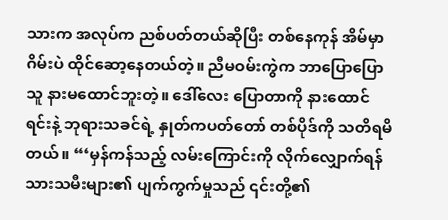သားက အလုပ်က ညစ်ပတ်တယ်ဆိုပြီး တစ်နေကုန် အိမ်မှာ ဂိမ်းပဲ ထိုင်ဆော့နေတယ်တဲ့။ ညီမဝမ်းကွဲက ဘာပြောပြော သူ နားမထောင်ဘူးတဲ့။ ဒေါ်လေး ပြောတာကို နားထောင်ရင်းနဲ့ ဘုရားသခင်ရဲ့ နှုတ်ကပတ်တော် တစ်ပိုဒ်ကို သတိရမိတယ်။ “‘မှန်ကန်သည့် လမ်းကြောင်းကို လိုက်လျှောက်ရန် သားသမီးများ၏ ပျက်ကွက်မှုသည် ၎င်းတို့၏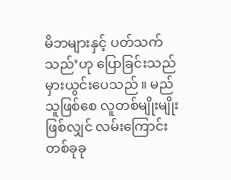မိဘများနှင့် ပတ်သက်သည်’ဟု ပြောခြင်းသည် မှားယွင်းပေသည်။ မည်သူဖြစ်စေ လူတစ်မျိုးမျိုးဖြစ်လျှင် လမ်းကြောင်းတစ်ခုခု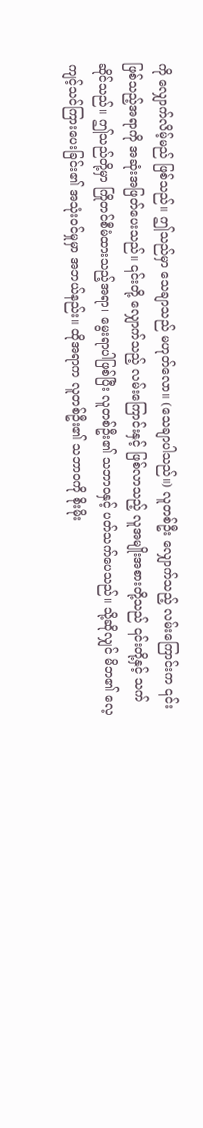ကို လျှောက်လိမ့်မည် ဖြစ်သည်။ ဤသည်မှာ သေချာသည် မဟုတ်လော။ (သေချာပါသည်။) လူတစ်ဦး လျှောက်သည့် လမ်းကြောင်းက ၎င်းဖြစ်သည့်အရာကို အဆုံးအဖြတ်ပေးသည်။ ၎င်းတို့ လျှောက်သည့် လမ်းကြောင်းနှင့် ဖြစ်လာသည့် လူအမျိုးအစားတို့သည် ၎င်းတို့နှင့် သက်ဆိုင်သည်။ ဤသည်တို့မှာ ကြိုတင်စီမံထားသည့်အရာ၊ မွေးရာပါဖြစ်ပြီး လူတစ်ဦး၏ သဘာဝနှင့် ပတ်သက်ပေသည်။ သို့ဆိုလျှင် မိဘ၏ လေ့ကျင့်သင်ကြားပေးခြင်း၏ အသုံးဝင်မှုမှာ အဘယ်နည်း။ ထိုအရာက လူတစ်ဦး၏ သဘာဝကို စိုးမိုး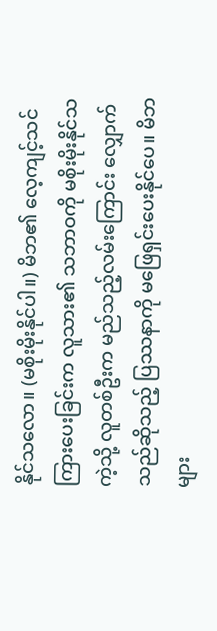နိုင်သလော။ (မစိုးမိုးနိုင်ပါ။) မိဘ၏ လေ့ကျင့်သင်ကြားပေးခြင်းက လူသား၏ သဘာဝကို မစိုးမိုးနိုင်သကဲ့သို့ လူတစ်ဦးက မည်သည့်လမ်းကြောင်း လျှောက်သည်ဆိုသည့် ပြဿနာကို မဖြေရှင်းပေးနိုင်ပေ။ မိဘများ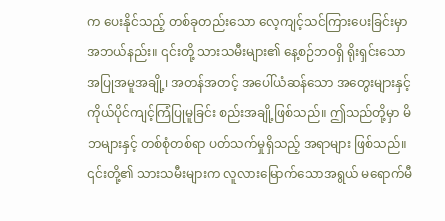က ပေးနိုင်သည့် တစ်ခုတည်းသော လေ့ကျင့်သင်ကြားပေးခြင်းမှာ အဘယ်နည်း။ ၎င်းတို့ သားသမီးများ၏ နေ့စဉ်ဘဝရှိ ရိုးရှင်းသော အပြုအမူအချို့၊ အတန်အတင့် အပေါ်ယံဆန်သော အတွေးများနှင့် ကိုယ်ပိုင်ကျင့်ကြံပြုမူခြင်း စည်းအချို့ဖြစ်သည်။ ဤသည်တို့မှာ မိဘများနှင့် တစ်စုံတစ်ရာ ပတ်သက်မှုရှိသည့် အရာများ ဖြစ်သည်။ ၎င်းတို့၏ သားသမီးများက လူလားမြောက်သောအရွယ် မရောက်မီ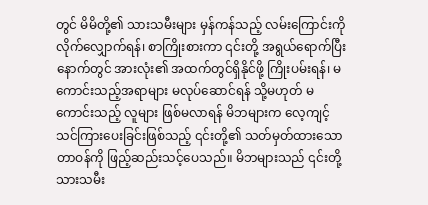တွင် မိမိတို့၏ သားသမီးများ မှန်ကန်သည့် လမ်းကြောင်းကို လိုက်လျှောက်ရန်၊ စာကြိုးစားကာ ၎င်းတို့ အရွယ်ရောက်ပြီးနောက်တွင် အားလုံး၏ အထက်တွင်ရှိနိုင်ဖို့ ကြိုးပမ်းရန်၊ မကောင်းသည့်အရာများ မလုပ်ဆောင်ရန် သို့မဟုတ် မကောင်းသည့် လူများ ဖြစ်မလာရန် မိဘများက လေ့ကျင့်သင်ကြားပေးခြင်းဖြစ်သည့် ၎င်းတို့၏ သတ်မှတ်ထားသော တာဝန်ကို ဖြည့်ဆည်းသင့်ပေသည်။ မိဘများသည် ၎င်းတို့ သားသမီး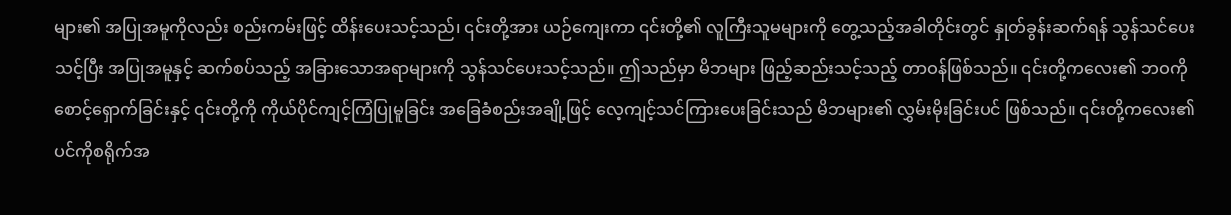များ၏ အပြုအမူကိုလည်း စည်းကမ်းဖြင့် ထိန်းပေးသင့်သည်၊ ၎င်းတို့အား ယဉ်ကျေးကာ ၎င်းတို့၏ လူကြီးသူမများကို တွေ့သည့်အခါတိုင်းတွင် နှုတ်ခွန်းဆက်ရန် သွန်သင်ပေးသင့်ပြီး အပြုအမူနှင့် ဆက်စပ်သည့် အခြားသောအရာများကို သွန်သင်ပေးသင့်သည်။ ဤသည်မှာ မိဘများ ဖြည့်ဆည်းသင့်သည့် တာဝန်ဖြစ်သည်။ ၎င်းတို့ကလေး၏ ဘဝကို စောင့်ရှောက်ခြင်းနှင့် ၎င်းတို့ကို ကိုယ်ပိုင်ကျင့်ကြံပြုမူခြင်း အခြေခံစည်းအချို့ဖြင့် လေ့ကျင့်သင်ကြားပေးခြင်းသည် မိဘများ၏ လွှမ်းမိုးခြင်းပင် ဖြစ်သည်။ ၎င်းတို့ကလေး၏ ပင်ကိုစရိုက်အ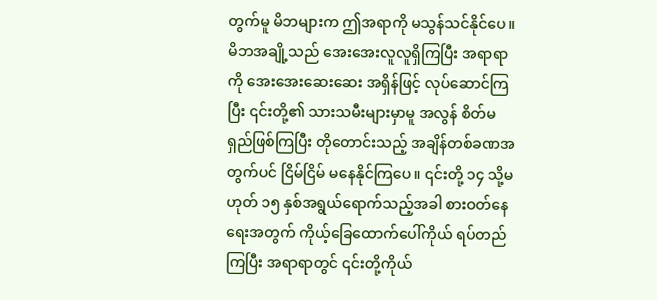တွက်မူ မိဘများက ဤအရာကို မသွန်သင်နိုင်ပေ။ မိဘအချို့သည် အေးအေးလူလူရှိကြပြီး အရာရာကို အေးအေးဆေးဆေး အရှိန်ဖြင့် လုပ်ဆောင်ကြပြီး ၎င်းတို့၏ သားသမီးများမှာမူ အလွန် စိတ်မရှည်ဖြစ်ကြပြီး တိုတောင်းသည့် အချိန်တစ်ခဏအတွက်ပင် ငြိမ်ငြိမ် မနေနိုင်ကြပေ။ ၎င်းတို့ ၁၄ သို့မဟုတ် ၁၅ နှစ်အရွယ်ရောက်သည့်အခါ စားဝတ်နေရေးအတွက် ကိုယ့်ခြေထောက်ပေါ်ကိုယ် ရပ်တည်ကြပြီး အရာရာတွင် ၎င်းတို့ကိုယ်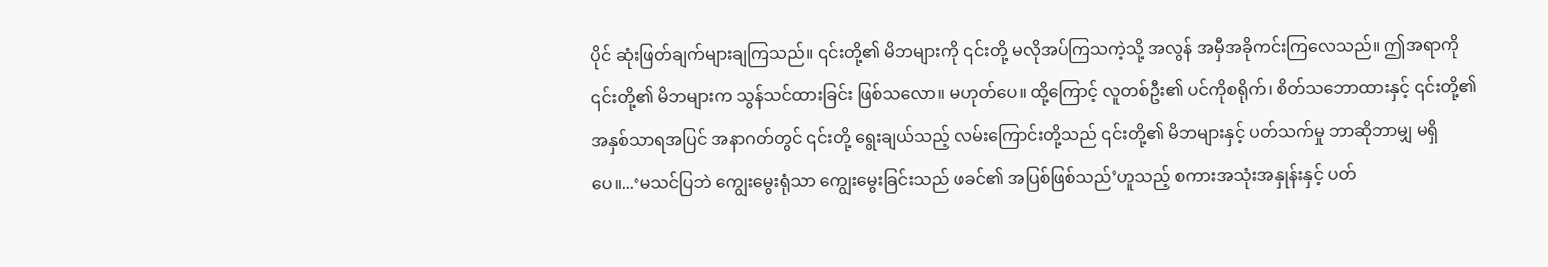ပိုင် ဆုံးဖြတ်ချက်များချကြသည်။ ၎င်းတို့၏ မိဘများကို ၎င်းတို့ မလိုအပ်ကြသကဲ့သို့ အလွန် အမှီအခိုကင်းကြလေသည်။ ဤအရာကို ၎င်းတို့၏ မိဘများက သွန်သင်ထားခြင်း ဖြစ်သလော။ မဟုတ်ပေ။ ထို့ကြောင့် လူတစ်ဦး၏ ပင်ကိုစရိုက်၊ စိတ်သဘောထားနှင့် ၎င်းတို့၏ အနှစ်သာရအပြင် အနာဂတ်တွင် ၎င်းတို့ ရွေးချယ်သည့် လမ်းကြောင်းတို့သည် ၎င်းတို့၏ မိဘများနှင့် ပတ်သက်မှု ဘာဆိုဘာမျှ မရှိပေ။...‘မသင်ပြဘဲ ကျွေးမွေးရုံသာ ကျွေးမွေးခြင်းသည် ဖခင်၏ အပြစ်ဖြစ်သည်’ဟူသည့် စကားအသုံးအနှုန်းနှင့် ပတ်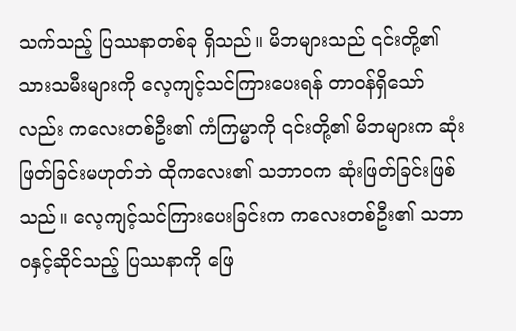သက်သည့် ပြဿနာတစ်ခု ရှိသည်။ မိဘများသည် ၎င်းတို့၏ သားသမီးများကို လေ့ကျင့်သင်ကြားပေးရန် တာဝန်ရှိသော်လည်း ကလေးတစ်ဦး၏ ကံကြမ္မာကို ၎င်းတို့၏ မိဘများက ဆုံးဖြတ်ခြင်းမဟုတ်ဘဲ ထိုကလေး၏ သဘာဝက ဆုံးဖြတ်ခြင်းဖြစ်သည်။ လေ့ကျင့်သင်ကြားပေးခြင်းက ကလေးတစ်ဦး၏ သဘာဝနှင့်ဆိုင်သည့် ပြဿနာကို ဖြေ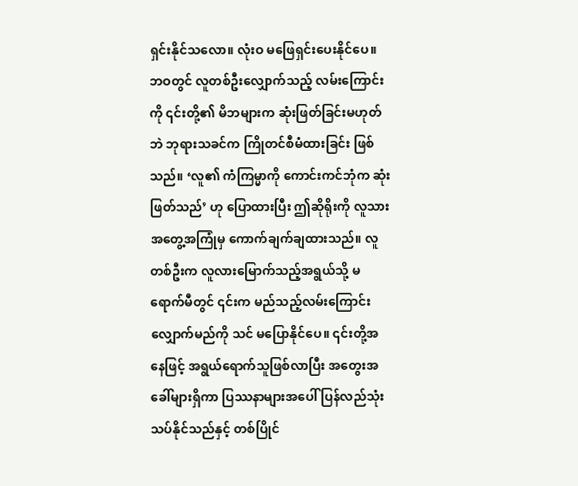ရှင်းနိုင်သလော။ လုံးဝ မဖြေရှင်းပေးနိုင်ပေ။ ဘဝတွင် လူတစ်ဦးလျှောက်သည့် လမ်းကြောင်းကို ၎င်းတို့၏ မိဘများက ဆုံးဖြတ်ခြင်းမဟုတ်ဘဲ ဘုရားသခင်က ကြိုတင်စီမံထားခြင်း ဖြစ်သည်။ ‘လူ၏ ကံကြမ္မာကို ကောင်းကင်ဘုံက ဆုံးဖြတ်သည်’ ဟု ပြောထားပြီး ဤဆိုရိုးကို လူသားအတွေ့အကြုံမှ ကောက်ချက်ချထားသည်။ လူတစ်ဦးက လူလားမြောက်သည့်အရွယ်သို့ မရောက်မီတွင် ၎င်းက မည်သည့်လမ်းကြောင်း လျှောက်မည်ကို သင် မပြောနိုင်ပေ။ ၎င်းတို့အနေဖြင့် အရွယ်ရောက်သူဖြစ်လာပြီး အတွေးအခေါ်များရှိကာ ပြဿနာများအပေါ် ပြန်လည်သုံးသပ်နိုင်သည်နှင့် တစ်ပြိုင်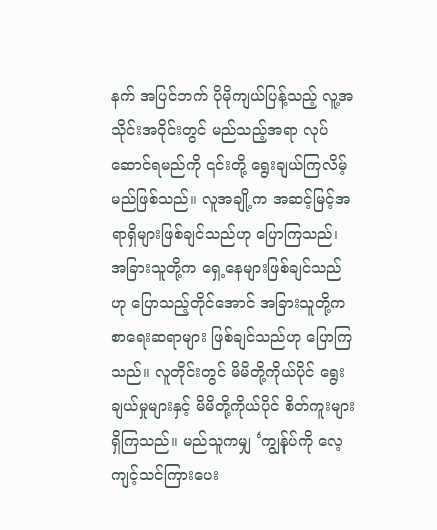နက် အပြင်ဘက် ပိုမိုကျယ်ပြန့်သည့် လူ့အသိုင်းအဝိုင်းတွင် မည်သည့်အရာ လုပ်ဆောင်ရမည်ကို ၎င်းတို့ ရွေးချယ်ကြလိမ့်မည်ဖြစ်သည်။ လူအချို့က အဆင့်မြင့်အရာရှိများဖြစ်ချင်သည်ဟု ပြောကြသည်၊ အခြားသူတို့က ရှေ့နေများဖြစ်ချင်သည်ဟု ပြောသည့်တိုင်အောင် အခြားသူတို့က စာရေးဆရာများ ဖြစ်ချင်သည်ဟု ပြောကြသည်။ လူတိုင်းတွင် မိမိတို့ကိုယ်ပိုင် ရွေးချယ်မှုများနှင့် မိမိတို့ကိုယ်ပိုင် စိတ်ကူးများရှိကြသည်။ မည်သူကမျှ ‘ကျွန်ုပ်ကို လေ့ကျင့်သင်ကြားပေး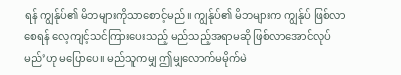ရန် ကျွန်ုပ်၏ မိဘများကိုသာစောင့်မည်။ ကျွန်ုပ်၏ မိဘများက ကျွန်ုပ် ဖြစ်လာစေရန် လေ့ကျင့်သင်ကြားပေးသည့် မည်သည့်အရာမဆို ဖြစ်လာအောင်လုပ်မည်’ဟု မပြောပေ။ မည်သူကမျှ ဤမျှလောက်မမိုက်မဲ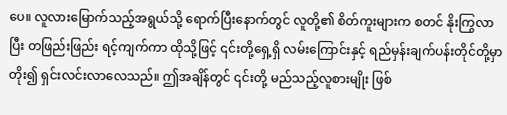ပေ။ လူလားမြောက်သည့်အရွယ်သို့ ရောက်ပြီးနောက်တွင် လူတို့၏ စိတ်ကူးများက စတင် နိုးကြွလာပြီး တဖြည်းဖြည်း ရင့်ကျက်ကာ ထိုသို့ဖြင့် ၎င်းတို့ရှေ့ရှိ လမ်းကြောင်းနှင့် ရည်မှန်းချက်ပန်းတိုင်တို့မှာ တိုး၍ ရှင်းလင်းလာလေသည်။ ဤအချိန်တွင် ၎င်းတို့ မည်သည့်လူစားမျိုး ဖြစ်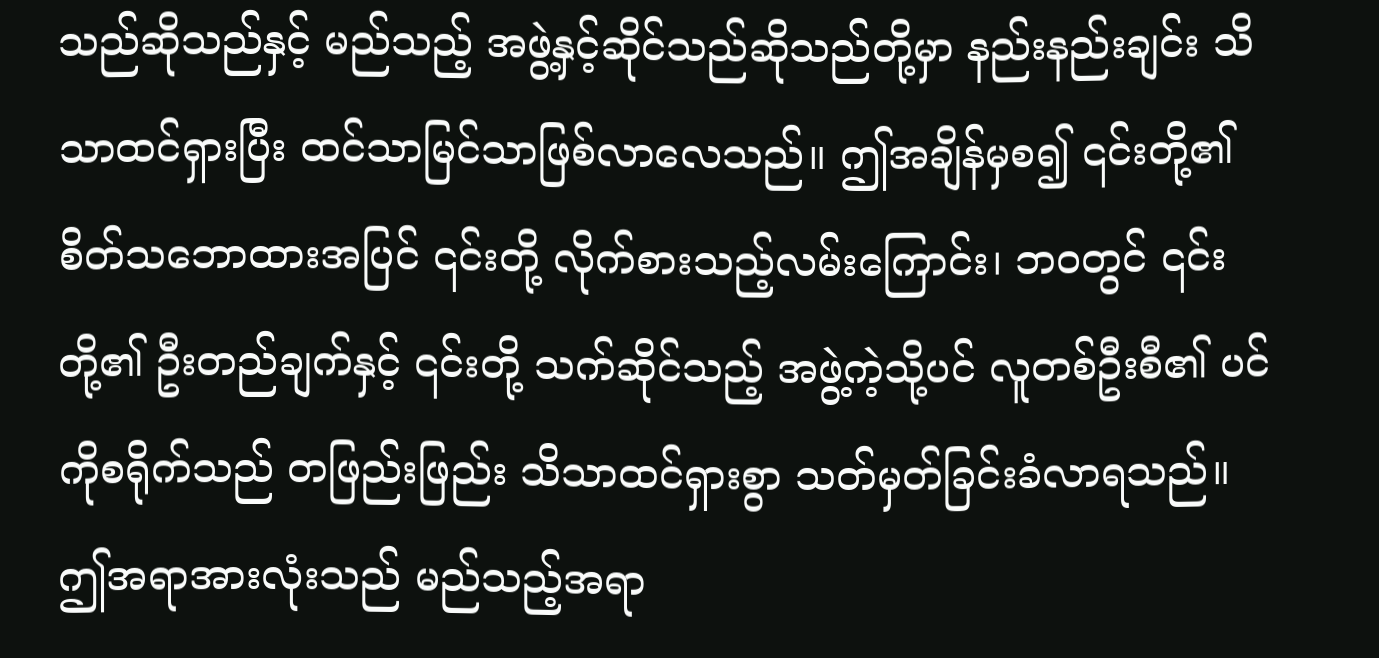သည်ဆိုသည်နှင့် မည်သည့် အဖွဲ့နှင့်ဆိုင်သည်ဆိုသည်တို့မှာ နည်းနည်းချင်း သိသာထင်ရှားပြီး ထင်သာမြင်သာဖြစ်လာလေသည်။ ဤအချိန်မှစ၍ ၎င်းတို့၏ စိတ်သဘောထားအပြင် ၎င်းတို့ လိုက်စားသည့်လမ်းကြောင်း၊ ဘဝတွင် ၎င်းတို့၏ ဦးတည်ချက်နှင့် ၎င်းတို့ သက်ဆိုင်သည့် အဖွဲ့ကဲ့သို့ပင် လူတစ်ဦးစီ၏ ပင်ကိုစရိုက်သည် တဖြည်းဖြည်း သိသာထင်ရှားစွာ သတ်မှတ်ခြင်းခံလာရသည်။ ဤအရာအားလုံးသည် မည်သည့်အရာ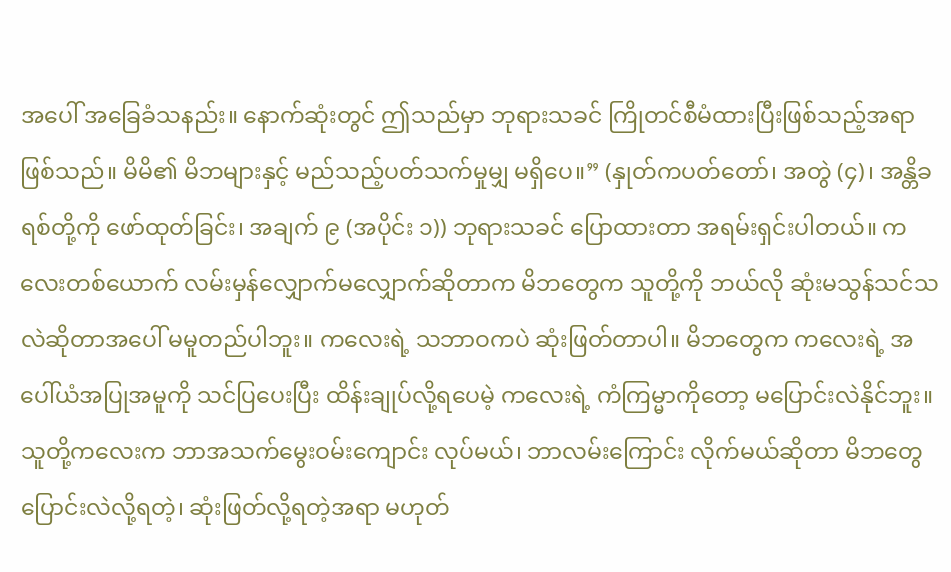အပေါ် အခြေခံသနည်း။ နောက်ဆုံးတွင် ဤသည်မှာ ဘုရားသခင် ကြိုတင်စီမံထားပြီးဖြစ်သည့်အရာ ဖြစ်သည်။ မိမိ၏ မိဘများနှင့် မည်သည့်ပတ်သက်မှုမျှ မရှိပေ။” (နှုတ်ကပတ်တော်၊ အတွဲ (၄)၊ အန္တိခရစ်တို့ကို ဖော်ထုတ်ခြင်း၊ အချက် ၉ (အပိုင်း ၁)) ဘုရားသခင် ပြောထားတာ အရမ်းရှင်းပါတယ်။ ကလေးတစ်ယောက် လမ်းမှန်လျှောက်မလျှောက်ဆိုတာက မိဘတွေက သူတို့ကို ဘယ်လို ဆုံးမသွန်သင်သလဲဆိုတာအပေါ် မမူတည်ပါဘူး။ ကလေးရဲ့ သဘာဝကပဲ ဆုံးဖြတ်တာပါ။ မိဘတွေက ကလေးရဲ့ အပေါ်ယံအပြုအမူကို သင်ပြပေးပြီး ထိန်းချုပ်လို့ရပေမဲ့ ကလေးရဲ့ ကံကြမ္မာကိုတော့ မပြောင်းလဲနိုင်ဘူး။ သူတို့ကလေးက ဘာအသက်မွေးဝမ်းကျောင်း လုပ်မယ်၊ ဘာလမ်းကြောင်း လိုက်မယ်ဆိုတာ မိဘတွေ ပြောင်းလဲလို့ရတဲ့၊ ဆုံးဖြတ်လို့ရတဲ့အရာ မဟုတ်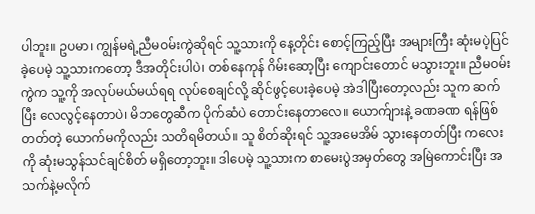ပါဘူး။ ဥပမာ၊ ကျွန်မရဲ့ညီမဝမ်းကွဲဆိုရင် သူ့သားကို နေ့တိုင်း စောင့်ကြည့်ပြီး အများကြီး ဆုံးမပဲ့ပြင်ခဲ့ပေမဲ့ သူ့သားကတော့ ဒီအတိုင်းပါပဲ၊ တစ်နေကုန် ဂိမ်းဆော့ပြီး ကျောင်းတောင် မသွားဘူး။ ညီမဝမ်းကွဲက သူ့ကို အလုပ်မယ်မယ်ရရ လုပ်စေချင်လို့ ဆိုင်ဖွင့်ပေးခဲ့ပေမဲ့ အဲဒါပြီးတော့လည်း သူက ဆက်ပြီး လေလွင့်နေတာပဲ၊ မိဘတွေဆီက ပိုက်ဆံပဲ တောင်းနေတာလေ။ ယောက်ျားနဲ့ ခဏခဏ ရန်ဖြစ်တတ်တဲ့ ယောက်မကိုလည်း သတိရမိတယ်။ သူ စိတ်ဆိုးရင် သူ့အမေအိမ် သွားနေတတ်ပြီး ကလေးကို ဆုံးမသွန်သင်ချင်စိတ် မရှိတော့ဘူး။ ဒါပေမဲ့ သူ့သားက စာမေးပွဲအမှတ်တွေ အမြဲကောင်းပြီး အသက်နဲ့မလိုက်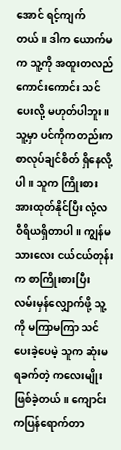အောင် ရင့်ကျက်တယ်။ ဒါက ယောက်မက သူ့ကို အထူးတလည် ကောင်းကောင်း သင်ပေးလို့ မဟုတ်ပါဘူး။ သူ့မှာ ပင်ကိုကတည်းက စာလုပ်ချင်စိတ် ရှိနေလို့ပါ။ သူက ကြိုးစားအားထုတ်နိုင်ပြီး လုံ့လဝီရိယရှိတာပါ။ ကျွန်မသားလေး ငယ်ငယ်တုန်းက စာကြိုးစားပြီး လမ်းမှန်လျှောက်ဖို့ သူ့ကို မကြာမကြာ သင်ပေးခဲ့ပေမဲ့ သူက ဆုံးမရခက်တဲ့ ကလေးမျိုးဖြစ်ခဲ့တယ်။ ကျောင်းကပြန်ရောက်တာ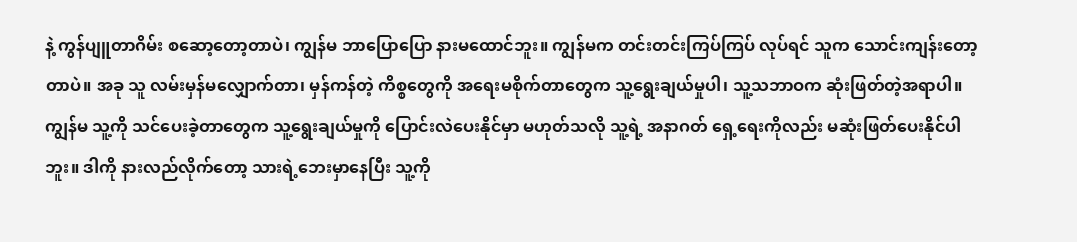နဲ့ ကွန်ပျူတာဂိမ်း စဆော့တော့တာပဲ၊ ကျွန်မ ဘာပြောပြော နားမထောင်ဘူး။ ကျွန်မက တင်းတင်းကြပ်ကြပ် လုပ်ရင် သူက သောင်းကျန်းတော့တာပဲ။ အခု သူ လမ်းမှန်မလျှောက်တာ၊ မှန်ကန်တဲ့ ကိစ္စတွေကို အရေးမစိုက်တာတွေက သူ့ရွေးချယ်မှုပါ၊ သူ့သဘာဝက ဆုံးဖြတ်တဲ့အရာပါ။ ကျွန်မ သူ့ကို သင်ပေးခဲ့တာတွေက သူ့ရွေးချယ်မှုကို ပြောင်းလဲပေးနိုင်မှာ မဟုတ်သလို သူ့ရဲ့ အနာဂတ် ရှေ့ရေးကိုလည်း မဆုံးဖြတ်ပေးနိုင်ပါဘူး။ ဒါကို နားလည်လိုက်တော့ သားရဲ့ဘေးမှာနေပြီး သူ့ကို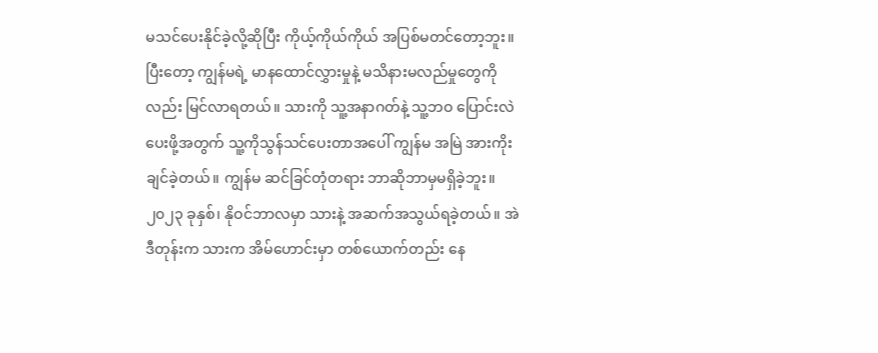မသင်ပေးနိုင်ခဲ့လို့ဆိုပြီး ကိုယ့်ကိုယ်ကိုယ် အပြစ်မတင်တော့ဘူး။ ပြီးတော့ ကျွန်မရဲ့ မာနထောင်လွှားမှုနဲ့ မသိနားမလည်မှုတွေကိုလည်း မြင်လာရတယ်။ သားကို သူ့အနာဂတ်နဲ့ သူ့ဘဝ ပြောင်းလဲပေးဖို့အတွက် သူ့ကိုသွန်သင်ပေးတာအပေါ် ကျွန်မ အမြဲ အားကိုးချင်ခဲ့တယ်။ ကျွန်မ ဆင်ခြင်တုံတရား ဘာဆိုဘာမှမရှိခဲ့ဘူး။
၂၀၂၃ ခုနှစ်၊ နိုဝင်ဘာလမှာ သားနဲ့ အဆက်အသွယ်ရခဲ့တယ်။ အဲဒီတုန်းက သားက အိမ်ဟောင်းမှာ တစ်ယောက်တည်း နေ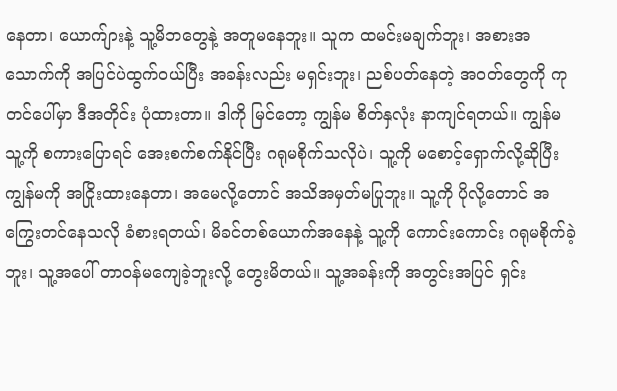နေတာ၊ ယောက်ျားနဲ့ သူ့မိဘတွေနဲ့ အတူမနေဘူး။ သူက ထမင်းမချက်ဘူး၊ အစားအသောက်ကို အပြင်ပဲထွက်ဝယ်ပြီး အခန်းလည်း မရှင်းဘူး၊ ညစ်ပတ်နေတဲ့ အဝတ်တွေကို ကုတင်ပေါ်မှာ ဒီအတိုင်း ပုံထားတာ။ ဒါကို မြင်တော့ ကျွန်မ စိတ်နှလုံး နာကျင်ရတယ်။ ကျွန်မ သူ့ကို စကားပြောရင် အေးစက်စက်နိုင်ပြီး ဂရုမစိုက်သလိုပဲ၊ သူ့ကို မစောင့်ရှောက်လို့ဆိုပြီး ကျွန်မကို အငြိုးထားနေတာ၊ အမေလို့တောင် အသိအမှတ်မပြုဘူး။ သူ့ကို ပိုလို့တောင် အကြွေးတင်နေသလို ခံစားရတယ်၊ မိခင်တစ်ယောက်အနေနဲ့ သူ့ကို ကောင်းကောင်း ဂရုမစိုက်ခဲ့ဘူး၊ သူ့အပေါ် တာဝန်မကျေခဲ့ဘူးလို့ တွေးမိတယ်။ သူ့အခန်းကို အတွင်းအပြင် ရှင်း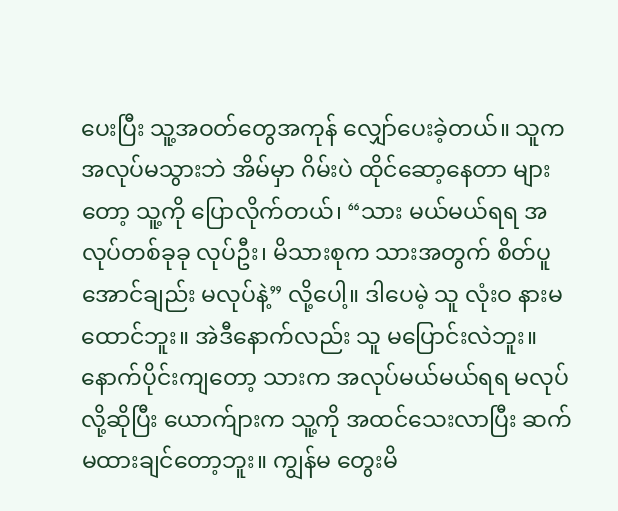ပေးပြီး သူ့အဝတ်တွေအကုန် လျှော်ပေးခဲ့တယ်။ သူက အလုပ်မသွားဘဲ အိမ်မှာ ဂိမ်းပဲ ထိုင်ဆော့နေတာ များတော့ သူ့ကို ပြောလိုက်တယ်၊ “သား မယ်မယ်ရရ အလုပ်တစ်ခုခု လုပ်ဦး၊ မိသားစုက သားအတွက် စိတ်ပူအောင်ချည်း မလုပ်နဲ့” လို့ပေါ့။ ဒါပေမဲ့ သူ လုံးဝ နားမထောင်ဘူး။ အဲဒီနောက်လည်း သူ မပြောင်းလဲဘူး။ နောက်ပိုင်းကျတော့ သားက အလုပ်မယ်မယ်ရရ မလုပ်လို့ဆိုပြီး ယောက်ျားက သူ့ကို အထင်သေးလာပြီး ဆက်မထားချင်တော့ဘူး။ ကျွန်မ တွေးမိ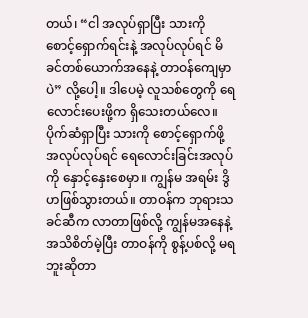တယ်၊ “ငါ အလုပ်ရှာပြီး သားကို စောင့်ရှောက်ရင်းနဲ့ အလုပ်လုပ်ရင် မိခင်တစ်ယောက်အနေနဲ့ တာဝန်ကျေမှာပဲ” လို့ပေါ့။ ဒါပေမဲ့ လူသစ်တွေကို ရေလောင်းပေးဖို့က ရှိသေးတယ်လေ။ ပိုက်ဆံရှာပြီး သားကို စောင့်ရှောက်ဖို့ အလုပ်လုပ်ရင် ရေလောင်းခြင်းအလုပ်ကို နှောင့်နှေးစေမှာ။ ကျွန်မ အရမ်း ဒွိဟဖြစ်သွားတယ်။ တာဝန်က ဘုရားသခင်ဆီက လာတာဖြစ်လို့ ကျွန်မအနေနဲ့ အသိစိတ်မဲ့ပြီး တာဝန်ကို စွန့်ပစ်လို့ မရဘူးဆိုတာ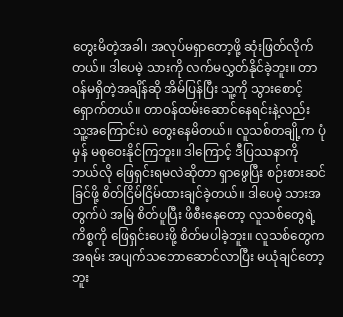တွေးမိတဲ့အခါ၊ အလုပ်မရှာတော့ဖို့ ဆုံးဖြတ်လိုက်တယ်။ ဒါပေမဲ့ သားကို လက်မလွှတ်နိုင်ခဲ့ဘူး။ တာဝန်မရှိတဲ့အချိန်ဆို အိမ်ပြန်ပြီး သူ့ကို သွားစောင့်ရှောက်တယ်။ တာဝန်ထမ်းဆောင်နေရင်းနဲ့လည်း သူ့အကြောင်းပဲ တွေးနေမိတယ်။ လူသစ်တချို့က ပုံမှန် မစုဝေးနိုင်ကြဘူး။ ဒါကြောင့် ဒီပြဿနာကို ဘယ်လို ဖြေရှင်းရမလဲဆိုတာ ရှာဖွေပြီး စဉ်းစားဆင်ခြင်ဖို့ စိတ်ငြိမ်ငြိမ်ထားချင်ခဲ့တယ်။ ဒါပေမဲ့ သားအတွက်ပဲ အမြဲ စိတ်ပူပြီး ဖိစီးနေတော့ လူသစ်တွေရဲ့ ကိစ္စကို ဖြေရှင်းပေးဖို့ စိတ်မပါခဲ့ဘူး။ လူသစ်တွေက အရမ်း အပျက်သဘောဆောင်လာပြီး မယုံချင်တော့ဘူး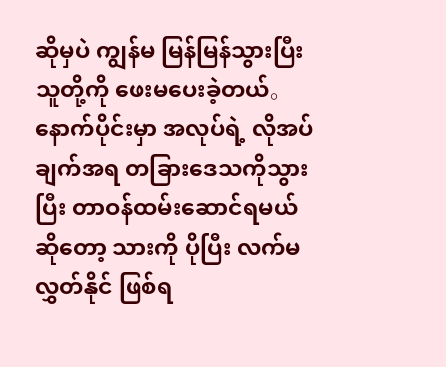ဆိုမှပဲ ကျွန်မ မြန်မြန်သွားပြီး သူတို့ကို ဖေးမပေးခဲ့တယ်。 နောက်ပိုင်းမှာ အလုပ်ရဲ့ လိုအပ်ချက်အရ တခြားဒေသကိုသွားပြီး တာဝန်ထမ်းဆောင်ရမယ်ဆိုတော့ သားကို ပိုပြီး လက်မလွှတ်နိုင် ဖြစ်ရ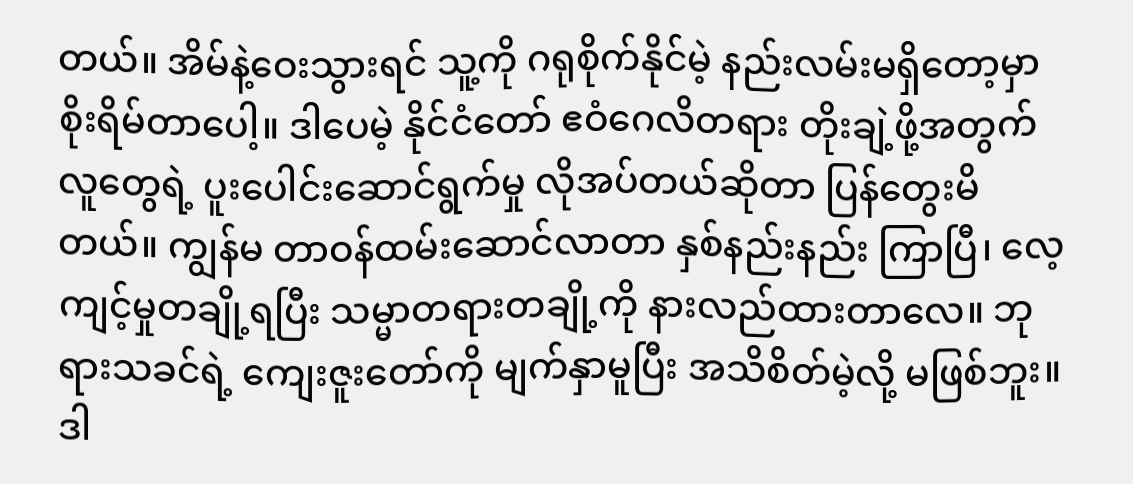တယ်။ အိမ်နဲ့ဝေးသွားရင် သူ့ကို ဂရုစိုက်နိုင်မဲ့ နည်းလမ်းမရှိတော့မှာ စိုးရိမ်တာပေါ့။ ဒါပေမဲ့ နိုင်ငံတော် ဧဝံဂေလိတရား တိုးချဲ့ဖို့အတွက် လူတွေရဲ့ ပူးပေါင်းဆောင်ရွက်မှု လိုအပ်တယ်ဆိုတာ ပြန်တွေးမိတယ်။ ကျွန်မ တာဝန်ထမ်းဆောင်လာတာ နှစ်နည်းနည်း ကြာပြီ၊ လေ့ကျင့်မှုတချို့ရပြီး သမ္မာတရားတချို့ကို နားလည်ထားတာလေ။ ဘုရားသခင်ရဲ့ ကျေးဇူးတော်ကို မျက်နှာမူပြီး အသိစိတ်မဲ့လို့ မဖြစ်ဘူး။ ဒါ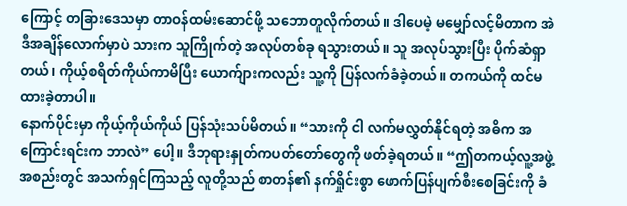ကြောင့် တခြားဒေသမှာ တာဝန်ထမ်းဆောင်ဖို့ သဘောတူလိုက်တယ်။ ဒါပေမဲ့ မမျှော်လင့်မိတာက အဲဒီအချိန်လောက်မှာပဲ သားက သူကြိုက်တဲ့ အလုပ်တစ်ခု ရသွားတယ်။ သူ အလုပ်သွားပြီး ပိုက်ဆံရှာတယ်၊ ကိုယ့်စရိတ်ကိုယ်ကာမိပြီး ယောက်ျားကလည်း သူ့ကို ပြန်လက်ခံခဲ့တယ်။ တကယ်ကို ထင်မထားခဲ့တာပါ။
နောက်ပိုင်းမှာ ကိုယ့်ကိုယ်ကိုယ် ပြန်သုံးသပ်မိတယ်။ “သားကို ငါ လက်မလွှတ်နိုင်ရတဲ့ အဓိက အကြောင်းရင်းက ဘာလဲ” ပေါ့။ ဒီဘုရားနှုတ်ကပတ်တော်တွေကို ဖတ်ခဲ့ရတယ်။ “ဤတကယ့်လူ့အဖွဲ့အစည်းတွင် အသက်ရှင်ကြသည့် လူတို့သည် စာတန်၏ နက်ရှိုင်းစွာ ဖောက်ပြန်ပျက်စီးစေခြင်းကို ခံ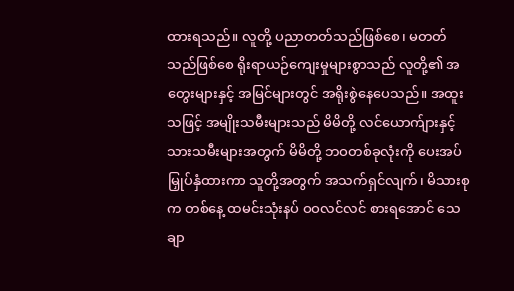ထားရသည်။ လူတို့ ပညာတတ်သည်ဖြစ်စေ၊ မတတ်သည်ဖြစ်စေ ရိုးရာယဉ်ကျေးမှုများစွာသည် လူတို့၏ အတွေးများနှင့် အမြင်များတွင် အရိုးစွဲနေပေသည်။ အထူးသဖြင့် အမျိုးသမီးများသည် မိမိတို့ လင်ယောက်ျားနှင့် သားသမီးများအတွက် မိမိတို့ ဘဝတစ်ခုလုံးကို ပေးအပ်မြှုပ်နှံထားကာ သူတို့အတွက် အသက်ရှင်လျက်၊ မိသားစုက တစ်နေ့ ထမင်းသုံးနပ် ဝဝလင်လင် စားရအောင် သေချာ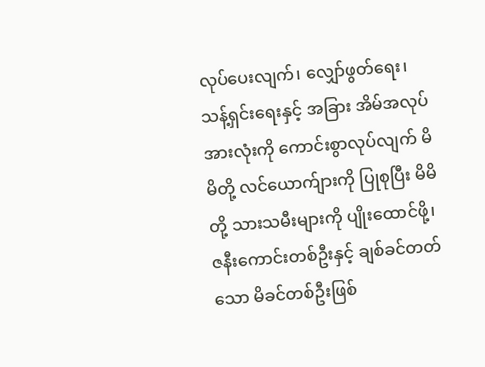လုပ်ပေးလျက်၊ လျှော်ဖွတ်ရေး၊ သန့်ရှင်းရေးနှင့် အခြား အိမ်အလုပ်အားလုံးကို ကောင်းစွာလုပ်လျက် မိမိတို့ လင်ယောက်ျားကို ပြုစုပြီး မိမိတို့ သားသမီးများကို ပျိုးထောင်ဖို့၊ ဇနီးကောင်းတစ်ဦးနှင့် ချစ်ခင်တတ်သော မိခင်တစ်ဦးဖြစ်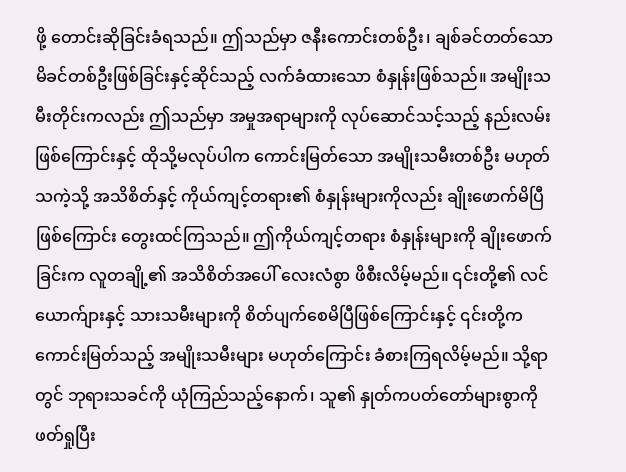ဖို့ တောင်းဆိုခြင်းခံရသည်။ ဤသည်မှာ ဇနီးကောင်းတစ်ဦး၊ ချစ်ခင်တတ်သော မိခင်တစ်ဦးဖြစ်ခြင်းနှင့်ဆိုင်သည့် လက်ခံထားသော စံနှုန်းဖြစ်သည်။ အမျိုးသမီးတိုင်းကလည်း ဤသည်မှာ အမှုအရာများကို လုပ်ဆောင်သင့်သည့် နည်းလမ်းဖြစ်ကြောင်းနှင့် ထိုသို့မလုပ်ပါက ကောင်းမြတ်သော အမျိုးသမီးတစ်ဦး မဟုတ်သကဲ့သို့ အသိစိတ်နှင့် ကိုယ်ကျင့်တရား၏ စံနှုန်းများကိုလည်း ချိုးဖောက်မိပြီဖြစ်ကြောင်း တွေးထင်ကြသည်။ ဤကိုယ်ကျင့်တရား စံနှုန်းများကို ချိုးဖောက်ခြင်းက လူတချို့၏ အသိစိတ်အပေါ် လေးလံစွာ ဖိစီးလိမ့်မည်။ ၎င်းတို့၏ လင်ယောက်ျားနှင့် သားသမီးများကို စိတ်ပျက်စေမိပြီဖြစ်ကြောင်းနှင့် ၎င်းတို့က ကောင်းမြတ်သည့် အမျိုးသမီးများ မဟုတ်ကြောင်း ခံစားကြရလိမ့်မည်။ သို့ရာတွင် ဘုရားသခင်ကို ယုံကြည်သည့်နောက်၊ သူ၏ နှုတ်ကပတ်တော်များစွာကို ဖတ်ရှုပြီး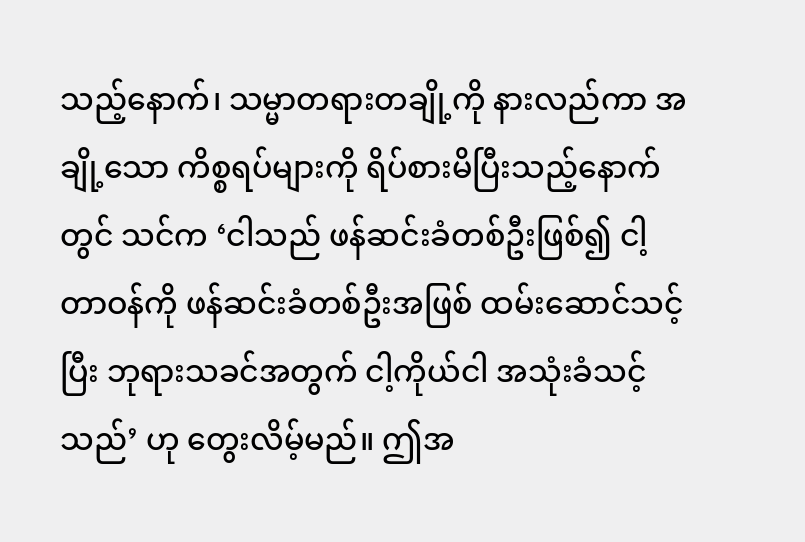သည့်နောက်၊ သမ္မာတရားတချို့ကို နားလည်ကာ အချို့သော ကိစ္စရပ်များကို ရိပ်စားမိပြီးသည့်နောက်တွင် သင်က ‘ငါသည် ဖန်ဆင်းခံတစ်ဦးဖြစ်၍ ငါ့တာဝန်ကို ဖန်ဆင်းခံတစ်ဦးအဖြစ် ထမ်းဆောင်သင့်ပြီး ဘုရားသခင်အတွက် ငါ့ကိုယ်ငါ အသုံးခံသင့်သည်’ ဟု တွေးလိမ့်မည်။ ဤအ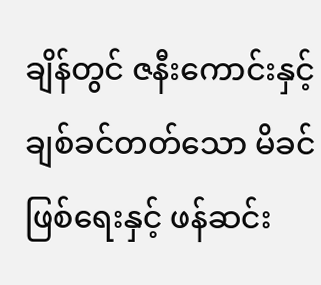ချိန်တွင် ဇနီးကောင်းနှင့် ချစ်ခင်တတ်သော မိခင်ဖြစ်ရေးနှင့် ဖန်ဆင်း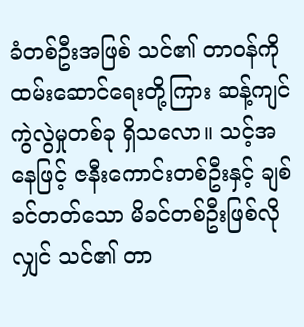ခံတစ်ဦးအဖြစ် သင်၏ တာဝန်ကို ထမ်းဆောင်ရေးတို့ကြား ဆန့်ကျင်ကွဲလွဲမှုတစ်ခု ရှိသလော။ သင့်အနေဖြင့် ဇနီးကောင်းတစ်ဦးနှင့် ချစ်ခင်တတ်သော မိခင်တစ်ဦးဖြစ်လိုလျှင် သင်၏ တာ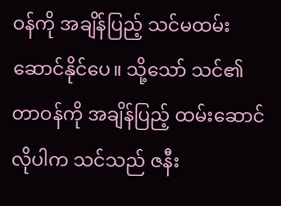ဝန်ကို အချိန်ပြည့် သင်မထမ်းဆောင်နိုင်ပေ။ သို့သော် သင်၏ တာဝန်ကို အချိန်ပြည့် ထမ်းဆောင်လိုပါက သင်သည် ဇနီး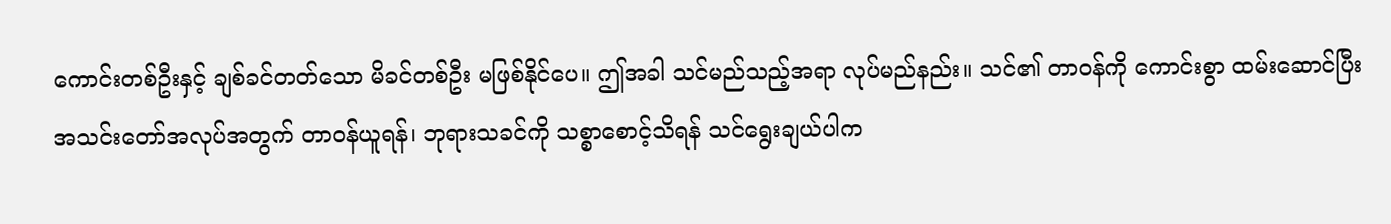ကောင်းတစ်ဦးနှင့် ချစ်ခင်တတ်သော မိခင်တစ်ဦး မဖြစ်နိုင်ပေ။ ဤအခါ သင်မည်သည့်အရာ လုပ်မည်နည်း။ သင်၏ တာဝန်ကို ကောင်းစွာ ထမ်းဆောင်ပြီး အသင်းတော်အလုပ်အတွက် တာဝန်ယူရန်၊ ဘုရားသခင်ကို သစ္စာစောင့်သိရန် သင်ရွေးချယ်ပါက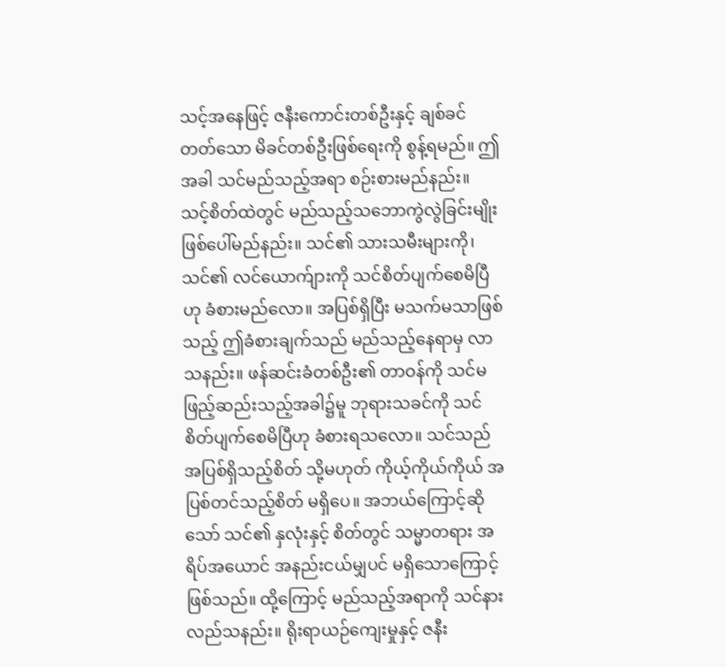သင့်အနေဖြင့် ဇနီးကောင်းတစ်ဦးနှင့် ချစ်ခင်တတ်သော မိခင်တစ်ဦးဖြစ်ရေးကို စွန့်ရမည်။ ဤအခါ သင်မည်သည့်အရာ စဉ်းစားမည်နည်း။ သင့်စိတ်ထဲတွင် မည်သည့်သဘောကွဲလွဲခြင်းမျိုး ဖြစ်ပေါ်မည်နည်း။ သင်၏ သားသမီးများကို၊ သင်၏ လင်ယောက်ျားကို သင်စိတ်ပျက်စေမိပြီဟု ခံစားမည်လော။ အပြစ်ရှိပြီး မသက်မသာဖြစ်သည့် ဤခံစားချက်သည် မည်သည့်နေရာမှ လာသနည်း။ ဖန်ဆင်းခံတစ်ဦး၏ တာဝန်ကို သင်မဖြည့်ဆည်းသည့်အခါ၌မူ ဘုရားသခင်ကို သင်စိတ်ပျက်စေမိပြီဟု ခံစားရသလော။ သင်သည် အပြစ်ရှိသည့်စိတ် သို့မဟုတ် ကိုယ့်ကိုယ်ကိုယ် အပြစ်တင်သည့်စိတ် မရှိပေ။ အဘယ်ကြောင့်ဆိုသော် သင်၏ နှလုံးနှင့် စိတ်တွင် သမ္မာတရား အရိပ်အယောင် အနည်းငယ်မျှပင် မရှိသောကြောင့် ဖြစ်သည်။ ထို့ကြောင့် မည်သည့်အရာကို သင်နားလည်သနည်း။ ရိုးရာယဉ်ကျေးမှုနှင့် ဇနီး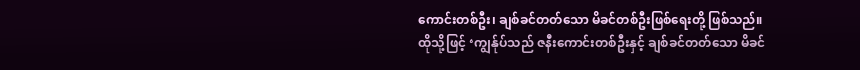ကောင်းတစ်ဦး၊ ချစ်ခင်တတ်သော မိခင်တစ်ဦးဖြစ်ရေးတို့ ဖြစ်သည်။ ထိုသို့ဖြင့် ‘ကျွန်ုပ်သည် ဇနီးကောင်းတစ်ဦးနှင့် ချစ်ခင်တတ်သော မိခင်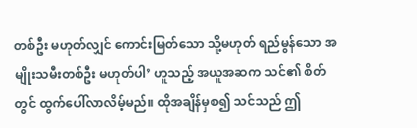တစ်ဦး မဟုတ်လျှင် ကောင်းမြတ်သော သို့မဟုတ် ရည်မွန်သော အမျိုးသမီးတစ်ဦး မဟုတ်ပါ’ ဟူသည့် အယူအဆက သင်၏ စိတ်တွင် ထွက်ပေါ်လာလိမ့်မည်။ ထိုအချိန်မှစ၍ သင်သည် ဤ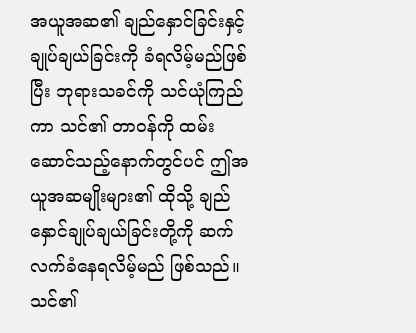အယူအဆ၏ ချည်နှောင်ခြင်းနှင့် ချုပ်ချယ်ခြင်းကို ခံရလိမ့်မည်ဖြစ်ပြီး ဘုရားသခင်ကို သင်ယုံကြည်ကာ သင်၏ တာဝန်ကို ထမ်းဆောင်သည့်နောက်တွင်ပင် ဤအယူအဆမျိုးများ၏ ထိုသို့ ချည်နှောင်ချုပ်ချယ်ခြင်းတို့ကို ဆက်လက်ခံနေရလိမ့်မည် ဖြစ်သည်။ သင်၏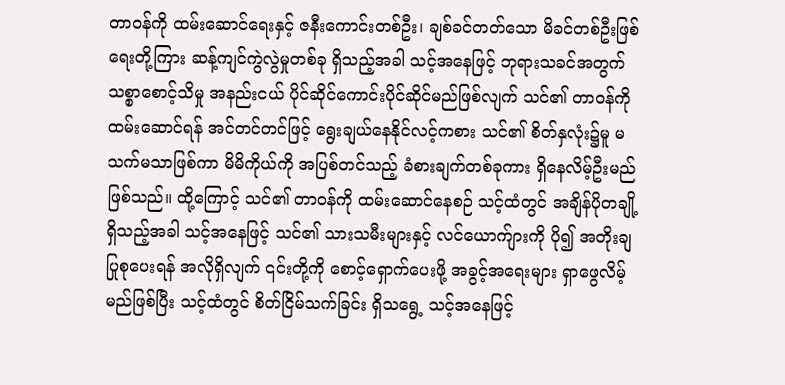တာဝန်ကို ထမ်းဆောင်ရေးနှင့် ဇနီးကောင်းတစ်ဦး၊ ချစ်ခင်တတ်သော မိခင်တစ်ဦးဖြစ်ရေးတို့ကြား ဆန့်ကျင်ကွဲလွဲမှုတစ်ခု ရှိသည့်အခါ သင့်အနေဖြင့် ဘုရားသခင်အတွက် သစ္စာစောင့်သိမှု အနည်းငယ် ပိုင်ဆိုင်ကောင်းပိုင်ဆိုင်မည်ဖြစ်လျက် သင်၏ တာဝန်ကို ထမ်းဆောင်ရန် အင်တင်တင်ဖြင့် ရွေးချယ်နေနိုင်လင့်ကစား သင်၏ စိတ်နှလုံး၌မူ မသက်မသာဖြစ်ကာ မိမိကိုယ်ကို အပြစ်တင်သည့် ခံစားချက်တစ်ခုကား ရှိနေလိမ့်ဦးမည် ဖြစ်သည်။ ထို့ကြောင့် သင်၏ တာဝန်ကို ထမ်းဆောင်နေစဉ် သင့်ထံတွင် အချိန်ပိုတချို့ရှိသည့်အခါ သင့်အနေဖြင့် သင်၏ သားသမီးများနှင့် လင်ယောက်ျားကို ပို၍ အတိုးချ ပြုစုပေးရန် အလိုရှိလျက် ၎င်းတို့ကို စောင့်ရှောက်ပေးဖို့ အခွင့်အရေးများ ရှာဖွေလိမ့်မည်ဖြစ်ပြီး သင့်ထံတွင် စိတ်ငြိမ်သက်ခြင်း ရှိသရွေ့ သင့်အနေဖြင့်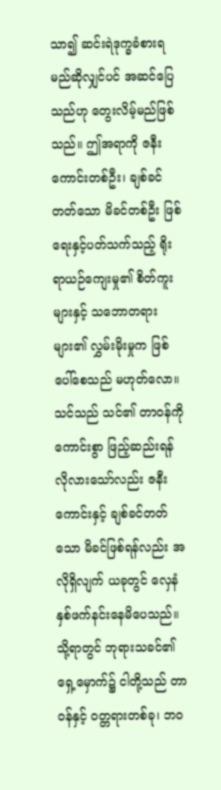သာ၍ ဆင်းရဲဒုက္ခခံစားရမည်ဆိုလျှင်ပင် အဆင်ပြေသည်ဟု တွေးလိမ့်မည်ဖြစ်သည်။ ဤအရာကို ဇနီးကောင်းတစ်ဦး၊ ချစ်ခင်တတ်သော မိခင်တစ်ဦး ဖြစ်ရေးနှင့်ပတ်သက်သည့် ရိုးရာယဉ်ကျေးမှု၏ စိတ်ကူးများနှင့် သဘောတရားများ၏ လွှမ်းမိုးမှုက ဖြစ်ပေါ်စေသည် မဟုတ်လော။ သင်သည် သင်၏ တာဝန်ကို ကောင်းစွာ ဖြည့်ဆည်းရန် လိုလားသော်လည်း ဇနီးကောင်းနှင့် ချစ်ခင်တတ်သော မိခင်ဖြစ်ရန်လည်း အလိုရှိလျက် ယခုတွင် လှေနံနှစ်ဖက်နင်းနေမိပေသည်။ သို့ရာတွင် ဘုရားသခင်၏ ရှေ့မှောက်၌ ငါတို့သည် တာဝန်နှင့် ဝတ္တရားတစ်ခု၊ ဘဝ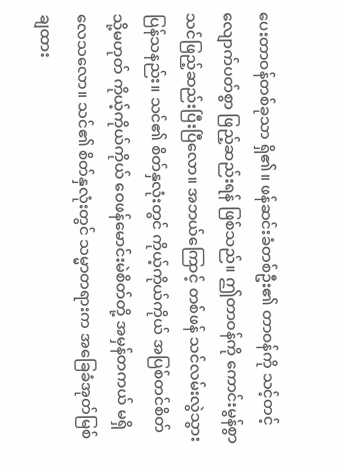ပေးတာဝန်တစ်ခုသာ ရှိ၏။ ဖန်ဆင်းခံတစ်ဦး၏ တာဝန်ကို သင့်တင့်လျောက်ပတ်စွာ ဖြည့်ဆည်းရန် ဖြစ်သည်။ ဤတာဝန်ကို ကောင်းမွန်စွာ သင်ဖြည့်ဆည်းပြီးပြီလော။ အဘယ်ကြောင့် တစ်ဖန် သင်လမ်းလွဲသွားပြန်သနည်း။ သင်၏ စိတ်နှလုံးတွင် ကိုယ့်ကိုယ်ကိုယ် အပြစ်တင်စိတ် သို့မဟုတ် ကိုယ့်ကိုယ်ကိုယ် ဝေဖန်မောင်းမဲစိတ်တို့ အမှန်တကယ် မရှိလေသလော။ သင်၏ စိတ်နှလုံးတွင် သမ္မာတရားက အခြေခံအုတ်မြစ်ချထား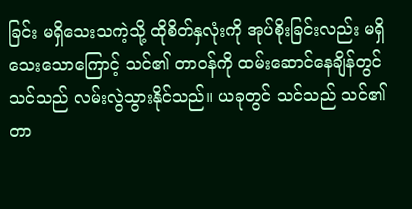ခြင်း မရှိသေးသကဲ့သို့ ထိုစိတ်နှလုံးကို အုပ်စိုးခြင်းလည်း မရှိသေးသောကြောင့် သင်၏ တာဝန်ကို ထမ်းဆောင်နေချိန်တွင် သင်သည် လမ်းလွဲသွားနိုင်သည်။ ယခုတွင် သင်သည် သင်၏ တာ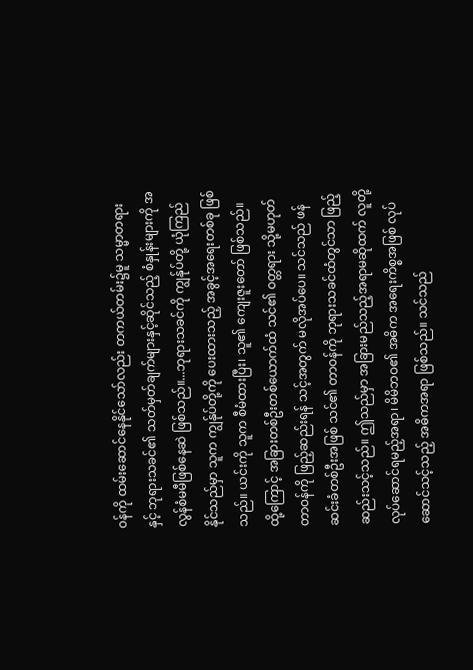ဝန်ကို ထမ်းဆောင်နေနိုင်သော်လည်း တကယ်တမ်း၌မူ သမ္မာတရားနှင့် ဘုရားသခင်၏ သတ်မှတ်ချက်များနှင့်ဆိုင်သည့် စံနှုန်းများကို အလွန်စံမမီဖြစ်နေဆဲ ဖြစ်သည်။...ဘုရားသခင်ကို ကျွန်ုပ်တို့ ယုံကြည်နိုင်သည်မှာ သူက ကျွန်ုပ်တို့ကို ပေးထားသည့် အခွင့်အရေးတစ်ခု ဖြစ်သည်။ ယင်းကို သူက စီမံထားပြီး၊ သူ၏ ကျေးဇူးတော် ဖြစ်သည်။ ထို့ကြောင့် အခြားတစ်ဦးတစ်ယောက်ထံ သင်၏ ဝတ္တရား သို့မဟုတ် တာဝန်ကို ဖြည့်ဆည်းရန် သင့်အတွက် မလိုအပ်ပေ။ သင်သည် ဖန်ဆင်းခံတစ်ဦးအဖြစ် သင်၏ တာဝန်ကို ဘုရားသခင်ထံတွင်သာ ဖြည့်ဆည်းသင့်သည်။ ဤသည်မှာ အခြားမည်သည့်အရာမဆိုထက် လူတို့လုပ်ဆောင်ရမည့်အရာ၊ မိမိဘဝ၏ အဓိက အရေးကိစ္စအဖြစ် လုပ်ဆောင်သင့်သည့် အဓိကအရာ ဖြစ်သည်။ သင်သည်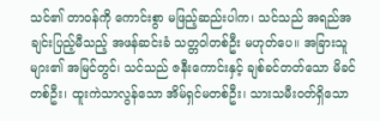သင်၏ တာဝန်ကို ကောင်းစွာ မဖြည့်ဆည်းပါက၊ သင်သည် အရည်အချင်းပြည့်မီသည့် အဖန်ဆင်းခံ သတ္တဝါတစ်ဦး မဟုတ်ပေ။ အခြားသူများ၏ အမြင်တွင်၊ သင်သည် ဇနီးကောင်းနှင့် ချစ်ခင်တတ်သော မိခင်တစ်ဦး၊ ထူးကဲသာလွန်သော အိမ်ရှင်မတစ်ဦး၊ သားသမီးဝတ်ရှိသော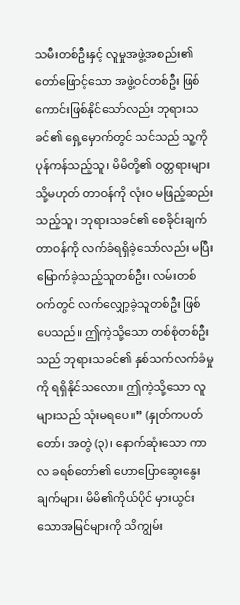သမီးတစ်ဦးနှင့် လူမှုအဖွဲ့အစည်း၏ တော်ဖြောင့်သော အဖွဲ့ဝင်တစ်ဦး ဖြစ်ကောင်းဖြစ်နိုင်သော်လည်း ဘုရားသခင်၏ ရှေ့မှောက်တွင် သင်သည် သူ့ကို ပုန်ကန်သည့်သူ၊ မိမိတို့၏ ဝတ္တရားများ သို့မဟုတ် တာဝန်ကို လုံးဝ မဖြည့်ဆည်းသည့်သူ၊ ဘုရားသခင်၏ စေခိုင်းချက်တာဝန်ကို လက်ခံရရှိခဲ့သော်လည်း မပြီးမြောက်ခဲ့သည့်သူတစ်ဦး၊ လမ်းတစ်ဝက်တွင် လက်လျှော့ခဲ့သူတစ်ဦး ဖြစ်ပေသည်။ ဤကဲ့သို့သော တစ်စုံတစ်ဦးသည် ဘုရားသခင်၏ နှစ်သက်လက်ခံမှုကို ရရှိနိုင်သလော။ ဤကဲ့သို့သော လူများသည် သုံးမရပေ။” (နှုတ်ကပတ်တော်၊ အတွဲ (၃)၊ နောက်ဆုံးသော ကာလ ခရစ်တော်၏ ဟောပြောဆွေးနွေးချက်များ၊ မိမိ၏ကိုယ်ပိုင် မှားယွင်းသောအမြင်များကို သိကျွမ်း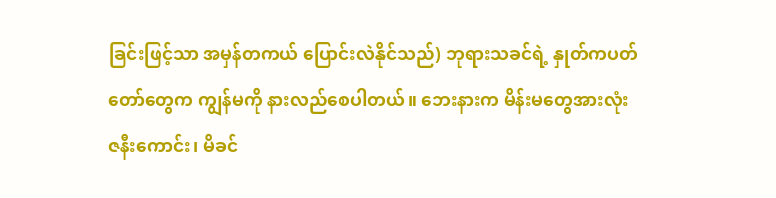ခြင်းဖြင့်သာ အမှန်တကယ် ပြောင်းလဲနိုင်သည်) ဘုရားသခင်ရဲ့ နှုတ်ကပတ်တော်တွေက ကျွန်မကို နားလည်စေပါတယ်။ ဘေးနားက မိန်းမတွေအားလုံး ဇနီးကောင်း၊ မိခင်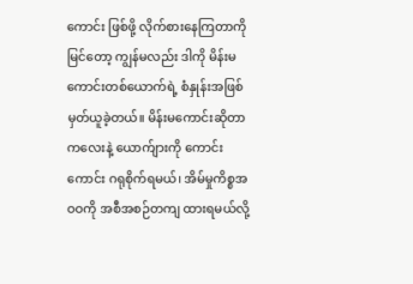ကောင်း ဖြစ်ဖို့ လိုက်စားနေကြတာကို မြင်တော့ ကျွန်မလည်း ဒါကို မိန်းမကောင်းတစ်ယောက်ရဲ့ စံနှုန်းအဖြစ် မှတ်ယူခဲ့တယ်။ မိန်းမကောင်းဆိုတာ ကလေးနဲ့ ယောက်ျားကို ကောင်းကောင်း ဂရုစိုက်ရမယ်၊ အိမ်မှုကိစ္စအဝဝကို အစီအစဉ်တကျ ထားရမယ်လို့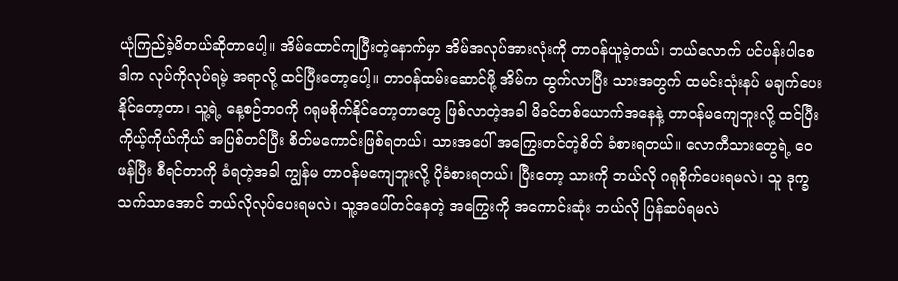ယုံကြည်ခဲ့မိတယ်ဆိုတာပေါ့။ အိမ်ထောင်ကျပြီးတဲ့နောက်မှာ အိမ်အလုပ်အားလုံးကို တာဝန်ယူခဲ့တယ်၊ ဘယ်လောက် ပင်ပန်းပါစေ ဒါက လုပ်ကိုလုပ်ရမဲ့ အရာလို့ ထင်ပြီးတော့ပေါ့။ တာဝန်ထမ်းဆောင်ဖို့ အိမ်က ထွက်လာပြီး သားအတွက် ထမင်းသုံးနပ် မချက်ပေးနိုင်တော့တာ၊ သူ့ရဲ့ နေ့စဉ်ဘဝကို ဂရုမစိုက်နိုင်တော့တာတွေ ဖြစ်လာတဲ့အခါ မိခင်တစ်ယောက်အနေနဲ့ တာဝန်မကျေဘူးလို့ ထင်ပြီး ကိုယ့်ကိုယ်ကိုယ် အပြစ်တင်ပြီး စိတ်မကောင်းဖြစ်ရတယ်၊ သားအပေါ် အကြွေးတင်တဲ့စိတ် ခံစားရတယ်။ လောကီသားတွေရဲ့ ဝေဖန်ပြီး စီရင်တာကို ခံရတဲ့အခါ ကျွန်မ တာဝန်မကျေဘူးလို့ ပိုခံစားရတယ်၊ ပြီးတော့ သားကို ဘယ်လို ဂရုစိုက်ပေးရမလဲ၊ သူ ဒုက္ခသက်သာအောင် ဘယ်လိုလုပ်ပေးရမလဲ၊ သူ့အပေါ်တင်နေတဲ့ အကြွေးကို အကောင်းဆုံး ဘယ်လို ပြန်ဆပ်ရမလဲ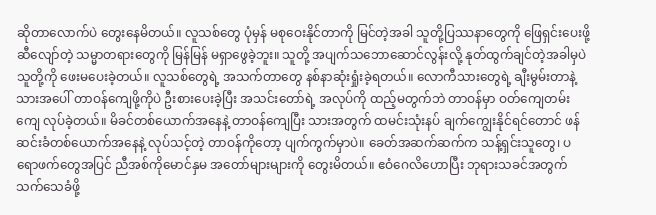ဆိုတာလောက်ပဲ တွေးနေမိတယ်။ လူသစ်တွေ ပုံမှန် မစုဝေးနိုင်တာကို မြင်တဲ့အခါ သူတို့ပြဿနာတွေကို ဖြေရှင်းပေးဖို့ ဆီလျော်တဲ့ သမ္မာတရားတွေကို မြန်မြန် မရှာဖွေခဲ့ဘူး။ သူတို့ အပျက်သဘောဆောင်လွန်းလို့ နုတ်ထွက်ချင်တဲ့အခါမှပဲ သူတို့ကို ဖေးမပေးခဲ့တယ်။ လူသစ်တွေရဲ့ အသက်တာတွေ နစ်နာဆုံးရှုံးခဲ့ရတယ်။ လောကီသားတွေရဲ့ ချီးမွမ်းတာနဲ့ သားအပေါ် တာဝန်ကျေဖို့ကိုပဲ ဦးစားပေးခဲ့ပြီး အသင်းတော်ရဲ့ အလုပ်ကို ထည့်မတွက်ဘဲ တာဝန်မှာ ဝတ်ကျေတမ်းကျေ လုပ်ခဲ့တယ်။ မိခင်တစ်ယောက်အနေနဲ့ တာဝန်ကျေပြီး သားအတွက် ထမင်းသုံးနပ် ချက်ကျွေးနိုင်ရင်တောင် ဖန်ဆင်းခံတစ်ယောက်အနေနဲ့ လုပ်သင့်တဲ့ တာဝန်ကိုတော့ ပျက်ကွက်မှာပဲ။ ခေတ်အဆက်ဆက်က သန့်ရှင်းသူတွေ၊ ပရောဖက်တွေအပြင် ညီအစ်ကိုမောင်နှမ အတော်များများကို တွေးမိတယ်။ ဧဝံဂေလိဟောပြီး ဘုရားသခင်အတွက် သက်သေခံဖို့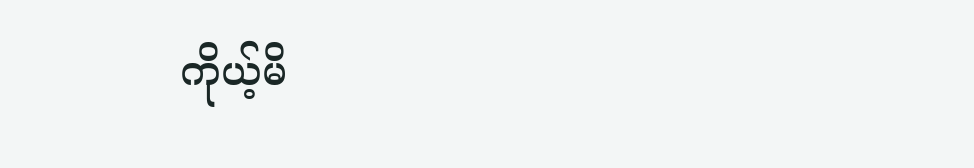ကိုယ့်မိ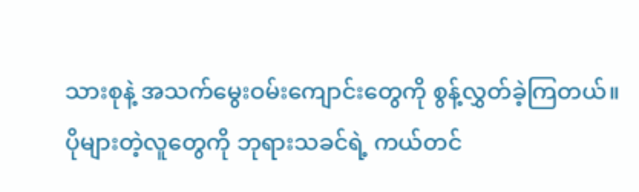သားစုနဲ့ အသက်မွေးဝမ်းကျောင်းတွေကို စွန့်လွှတ်ခဲ့ကြတယ်။ ပိုများတဲ့လူတွေကို ဘုရားသခင်ရဲ့ ကယ်တင်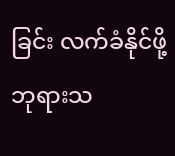ခြင်း လက်ခံနိုင်ဖို့ ဘုရားသ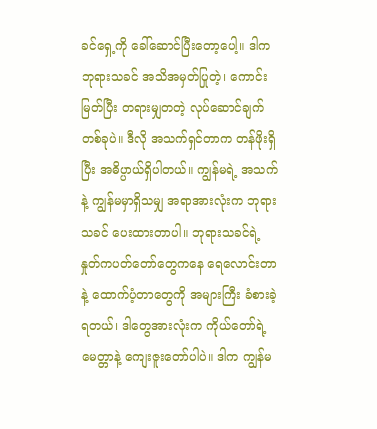ခင်ရှေ့ကို ခေါ်ဆောင်ပြီးတော့ပေါ့။ ဒါက ဘုရားသခင် အသိအမှတ်ပြုတဲ့၊ ကောင်းမြတ်ပြီး တရားမျှတတဲ့ လုပ်ဆောင်ချက်တစ်ခုပဲ။ ဒီလို အသက်ရှင်တာက တန်ဖိုးရှိပြီး အဓိပ္ပာယ်ရှိပါတယ်။ ကျွန်မရဲ့ အသက်နဲ့ ကျွန်မမှာရှိသမျှ အရာအားလုံးက ဘုရားသခင် ပေးထားတာပါ။ ဘုရားသခင်ရဲ့ နှုတ်ကပတ်တော်တွေကနေ ရေလောင်းတာနဲ့ ထောက်ပံ့တာတွေကို အများကြီး ခံစားခဲ့ရတယ်၊ ဒါတွေအားလုံးက ကိုယ်တော်ရဲ့ မေတ္တာနဲ့ ကျေးဇူးတော်ပါပဲ။ ဒါက ကျွန်မ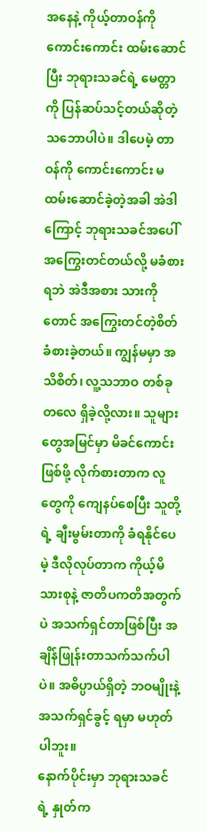အနေနဲ့ ကိုယ့်တာဝန်ကို ကောင်းကောင်း ထမ်းဆောင်ပြီး ဘုရားသခင်ရဲ့ မေတ္တာကို ပြန်ဆပ်သင့်တယ်ဆိုတဲ့ သဘောပါပဲ။ ဒါပေမဲ့ တာဝန်ကို ကောင်းကောင်း မထမ်းဆောင်ခဲ့တဲ့အခါ အဲဒါကြောင့် ဘုရားသခင်အပေါ် အကြွေးတင်တယ်လို့ မခံစားရဘဲ အဲဒီအစား သားကိုတောင် အကြွေးတင်တဲ့စိတ် ခံစားခဲ့တယ်။ ကျွန်မမှာ အသိစိတ်၊ လူ့သဘာဝ တစ်ခုတလေ ရှိခဲ့လို့လား။ သူများတွေအမြင်မှာ မိခင်ကောင်း ဖြစ်ဖို့ လိုက်စားတာက လူတွေကို ကျေနပ်စေပြီး သူတို့ရဲ့ ချီးမွမ်းတာကို ခံရနိုင်ပေမဲ့ ဒီလိုလုပ်တာက ကိုယ့်မိသားစုနဲ့ ဇာတိပကတိအတွက်ပဲ အသက်ရှင်တာဖြစ်ပြီး အချိန်ဖြုန်းတာသက်သက်ပါပဲ။ အဓိပ္ပာယ်ရှိတဲ့ ဘဝမျိုးနဲ့ အသက်ရှင်ခွင့် ရမှာ မဟုတ်ပါဘူး။
နောက်ပိုင်းမှာ ဘုရားသခင်ရဲ့ နှုတ်က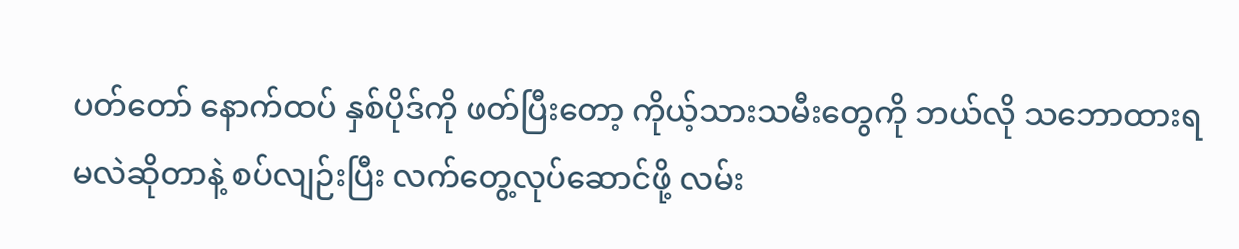ပတ်တော် နောက်ထပ် နှစ်ပိုဒ်ကို ဖတ်ပြီးတော့ ကိုယ့်သားသမီးတွေကို ဘယ်လို သဘောထားရမလဲဆိုတာနဲ့ စပ်လျဉ်းပြီး လက်တွေ့လုပ်ဆောင်ဖို့ လမ်း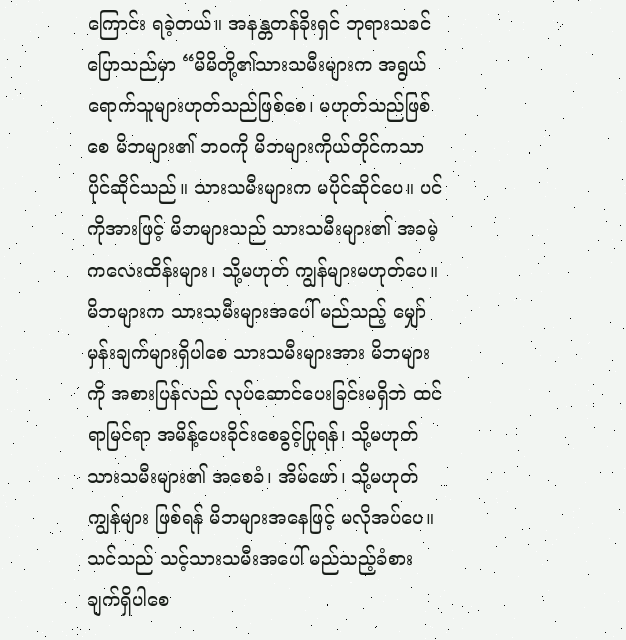ကြောင်း ရခဲ့တယ်။ အနန္တတန်ခိုးရှင် ဘုရားသခင် ပြောသည်မှာ “မိမိတို့၏သားသမီးများက အရွယ်ရောက်သူများဟုတ်သည်ဖြစ်စေ၊ မဟုတ်သည်ဖြစ်စေ မိဘများ၏ ဘဝကို မိဘများကိုယ်တိုင်ကသာ ပိုင်ဆိုင်သည်။ သားသမီးများက မပိုင်ဆိုင်ပေ။ ပင်ကိုအားဖြင့် မိဘများသည် သားသမီးများ၏ အခမဲ့ ကလေးထိန်းများ၊ သို့မဟုတ် ကျွန်များမဟုတ်ပေ။ မိဘများက သားသမီးများအပေါ် မည်သည့် မျှော်မှန်းချက်များရှိပါစေ သားသမီးများအား မိဘများကို အစားပြန်လည် လုပ်ဆောင်ပေးခြင်းမရှိဘဲ ထင်ရာမြင်ရာ အမိန့်ပေးခိုင်းစေခွင့်ပြုရန်၊ သို့မဟုတ် သားသမီးများ၏ အစေခံ၊ အိမ်ဖော်၊ သို့မဟုတ် ကျွန်များ ဖြစ်ရန် မိဘများအနေဖြင့် မလိုအပ်ပေ။ သင်သည် သင့်သားသမီးအပေါ် မည်သည့်ခံစားချက်ရှိပါစေ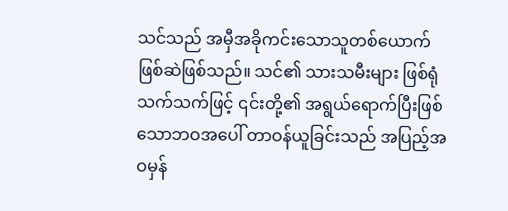သင်သည် အမှီအခိုကင်းသောသူတစ်ယောက် ဖြစ်ဆဲဖြစ်သည်။ သင်၏ သားသမီးများ ဖြစ်ရုံသက်သက်ဖြင့် ၎င်းတို့၏ အရွယ်ရောက်ပြီးဖြစ်သောဘဝအပေါ် တာဝန်ယူခြင်းသည် အပြည့်အဝမှန်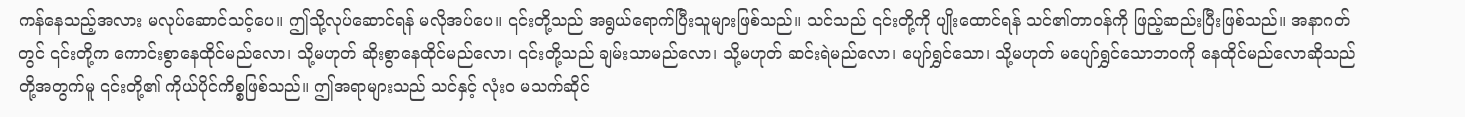ကန်နေသည့်အလား မလုပ်ဆောင်သင့်ပေ။ ဤသို့လုပ်ဆောင်ရန် မလိုအပ်ပေ။ ၎င်းတို့သည် အရွယ်ရောက်ပြီးသူများဖြစ်သည်။ သင်သည် ၎င်းတို့ကို ပျိုးထောင်ရန် သင်၏တာဝန်ကို ဖြည့်ဆည်းပြီးဖြစ်သည်။ အနာဂတ်တွင် ၎င်းတို့က ကောင်းစွာနေထိုင်မည်လော၊ သို့မဟုတ် ဆိုးစွာနေထိုင်မည်လော၊ ၎င်းတို့သည် ချမ်းသာမည်လော၊ သို့မဟုတ် ဆင်းရဲမည်လော၊ ပျော်ရွှင်သော၊ သို့မဟုတ် မပျော်ရွှင်သောဘဝကို နေထိုင်မည်လောဆိုသည်တို့အတွက်မူ ၎င်းတို့၏ ကိုယ်ပိုင်ကိစ္စဖြစ်သည်။ ဤအရာများသည် သင်နှင့် လုံးဝ မသက်ဆိုင်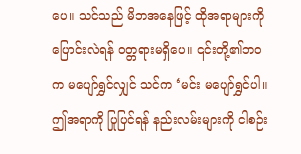ပေ။ သင်သည် မိဘအနေဖြင့် ထိုအရာများကို ပြောင်းလဲရန် ဝတ္တရားမရှိပေ။ ၎င်းတို့၏ဘဝက မပျော်ရွှင်လျှင် သင်က ‘မင်း မပျော်ရွှင်ပါ။ ဤအရာကို ပြုပြင်ရန် နည်းလမ်းများကို ငါစဉ်း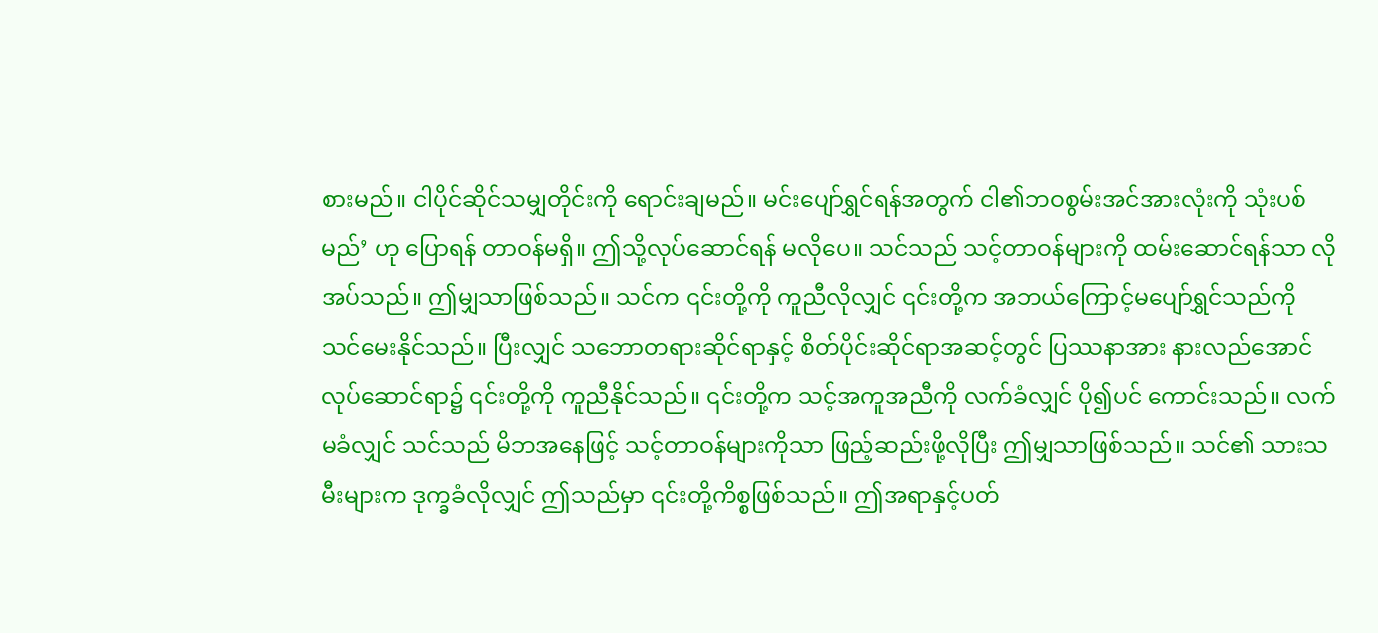စားမည်။ ငါပိုင်ဆိုင်သမျှတိုင်းကို ရောင်းချမည်။ မင်းပျော်ရွှင်ရန်အတွက် ငါ၏ဘဝစွမ်းအင်အားလုံးကို သုံးပစ်မည်’ ဟု ပြောရန် တာဝန်မရှိ။ ဤသို့လုပ်ဆောင်ရန် မလိုပေ။ သင်သည် သင့်တာဝန်များကို ထမ်းဆောင်ရန်သာ လိုအပ်သည်။ ဤမျှသာဖြစ်သည်။ သင်က ၎င်းတို့ကို ကူညီလိုလျှင် ၎င်းတို့က အဘယ်ကြောင့်မပျော်ရွှင်သည်ကို သင်မေးနိုင်သည်။ ပြီးလျှင် သဘောတရားဆိုင်ရာနှင့် စိတ်ပိုင်းဆိုင်ရာအဆင့်တွင် ပြဿနာအား နားလည်အောင်လုပ်ဆောင်ရာ၌ ၎င်းတို့ကို ကူညီနိုင်သည်။ ၎င်းတို့က သင့်အကူအညီကို လက်ခံလျှင် ပို၍ပင် ကောင်းသည်။ လက်မခံလျှင် သင်သည် မိဘအနေဖြင့် သင့်တာဝန်များကိုသာ ဖြည့်ဆည်းဖို့လိုပြီး ဤမျှသာဖြစ်သည်။ သင်၏ သားသမီးများက ဒုက္ခခံလိုလျှင် ဤသည်မှာ ၎င်းတို့ကိစ္စဖြစ်သည်။ ဤအရာနှင့်ပတ်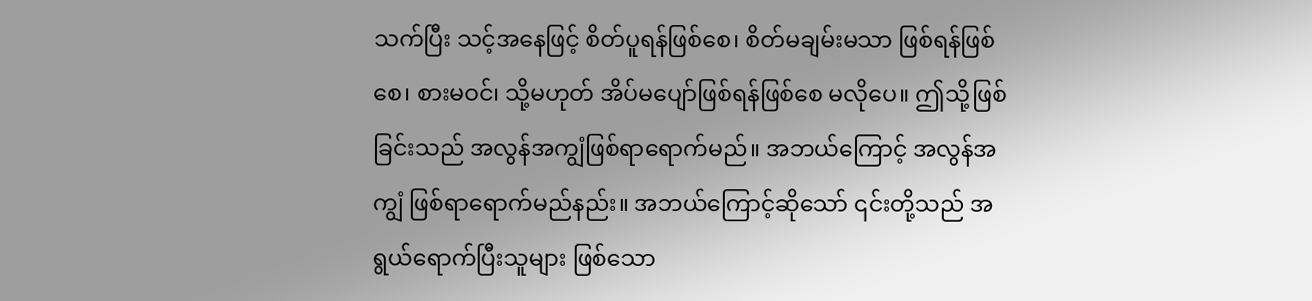သက်ပြီး သင့်အနေဖြင့် စိတ်ပူရန်ဖြစ်စေ၊ စိတ်မချမ်းမသာ ဖြစ်ရန်ဖြစ်စေ၊ စားမဝင်၊ သို့မဟုတ် အိပ်မပျော်ဖြစ်ရန်ဖြစ်စေ မလိုပေ။ ဤသို့ဖြစ်ခြင်းသည် အလွန်အကျွံဖြစ်ရာရောက်မည်။ အဘယ်ကြောင့် အလွန်အကျွံ ဖြစ်ရာရောက်မည်နည်း။ အဘယ်ကြောင့်ဆိုသော် ၎င်းတို့သည် အရွယ်ရောက်ပြီးသူများ ဖြစ်သော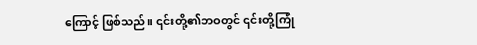ကြောင့် ဖြစ်သည်။ ၎င်းတို့၏ဘဝတွင် ၎င်းတို့ကြုံ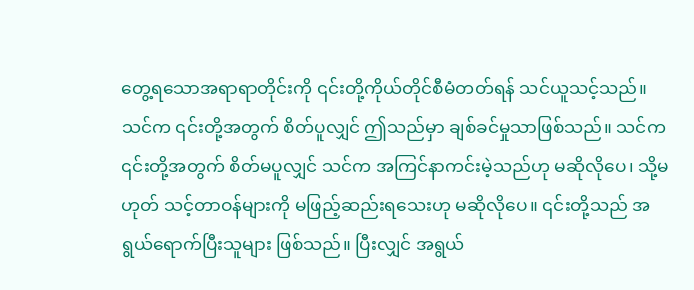တွေ့ရသောအရာရာတိုင်းကို ၎င်းတို့ကိုယ်တိုင်စီမံတတ်ရန် သင်ယူသင့်သည်။ သင်က ၎င်းတို့အတွက် စိတ်ပူလျှင် ဤသည်မှာ ချစ်ခင်မှုသာဖြစ်သည်။ သင်က ၎င်းတို့အတွက် စိတ်မပူလျှင် သင်က အကြင်နာကင်းမဲ့သည်ဟု မဆိုလိုပေ၊ သို့မဟုတ် သင့်တာဝန်များကို မဖြည့်ဆည်းရသေးဟု မဆိုလိုပေ။ ၎င်းတို့သည် အရွယ်ရောက်ပြီးသူများ ဖြစ်သည်။ ပြီးလျှင် အရွယ်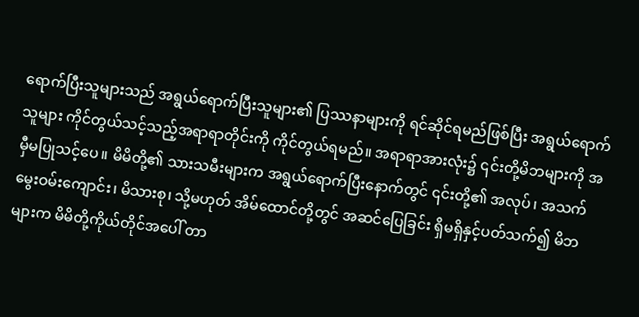ရောက်ပြီးသူများသည် အရွယ်ရောက်ပြီးသူများ၏ ပြဿနာများကို ရင်ဆိုင်ရမည်ဖြစ်ပြီး အရွယ်ရောက်သူများ ကိုင်တွယ်သင့်သည့်အရာရာတိုင်းကို ကိုင်တွယ်ရမည်။ အရာရာအားလုံး၌ ၎င်းတို့မိဘများကို အမှီမပြုသင့်ပေ။ မိမိတို့၏ သားသမီးများက အရွယ်ရောက်ပြီးနောက်တွင် ၎င်းတို့၏ အလုပ်၊ အသက်မွေးဝမ်းကျောင်း၊ မိသားစု၊ သို့မဟုတ် အိမ်ထောင်တို့တွင် အဆင်ပြေခြင်း ရှိမရှိနှင့်ပတ်သက်၍ မိဘများက မိမိတို့ကိုယ်တိုင်အပေါ် တာ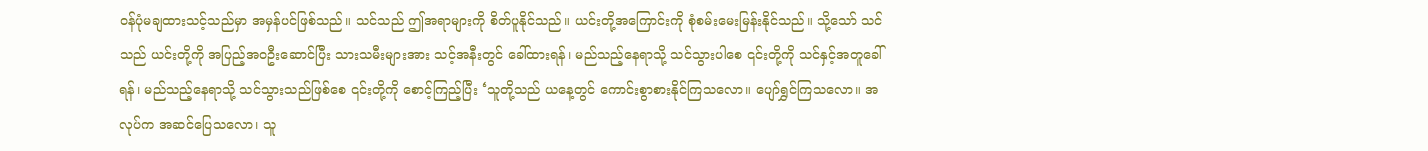ဝန်ပုံမချထားသင့်သည်မှာ အမှန်ပင်ဖြစ်သည်။ သင်သည် ဤအရာများကို စိတ်ပူနိုင်သည်။ ယင်းတို့အကြောင်းကို စုံစမ်းမေးမြန်းနိုင်သည်။ သို့သော် သင်သည် ယင်းတို့ကို အပြည့်အဝဦးဆောင်ပြီး သားသမီးများအား သင့်အနီးတွင် ခေါ်ထားရန်၊ မည်သည့်နေရာသို့ သင်သွားပါစေ ၎င်းတို့ကို သင်နှင့်အတူခေါ်ရန်၊ မည်သည့်နေရာသို့ သင်သွားသည်ဖြစ်စေ ၎င်းတို့ကို စောင့်ကြည့်ပြီး ‘သူတို့သည် ယနေ့တွင် ကောင်းစွာစားနိုင်ကြသလော။ ပျော်ရွှင်ကြသလော။ အလုပ်က အဆင်ပြေသလော၊ သူ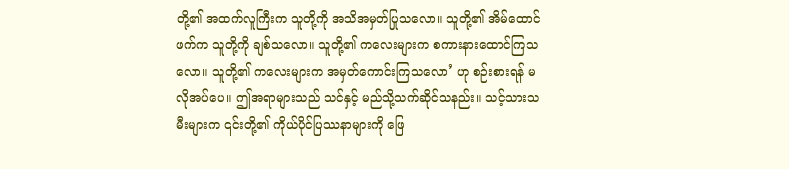တို့၏ အထက်လူကြီးက သူတို့ကို အသိအမှတ်ပြုသလော။ သူတို့၏ အိမ်ထောင်ဖက်က သူတို့ကို ချစ်သလော။ သူတို့၏ ကလေးများက စကားနားထောင်ကြသလော။ သူတို့၏ ကလေးများက အမှတ်ကောင်းကြသလော’ ဟု စဉ်းစားရန် မလိုအပ်ပေ။ ဤအရာများသည် သင်နှင့် မည်သို့သက်ဆိုင်သနည်း။ သင့်သားသမီးများက ၎င်းတို့၏ ကိုယ်ပိုင်ပြဿနာများကို ဖြေ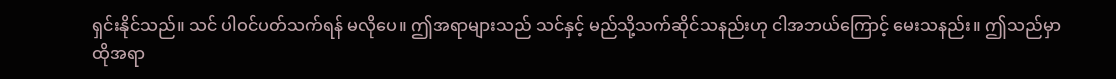ရှင်းနိုင်သည်။ သင် ပါဝင်ပတ်သက်ရန် မလိုပေ။ ဤအရာများသည် သင်နှင့် မည်သို့သက်ဆိုင်သနည်းဟု ငါအဘယ်ကြောင့် မေးသနည်း။ ဤသည်မှာ ထိုအရာ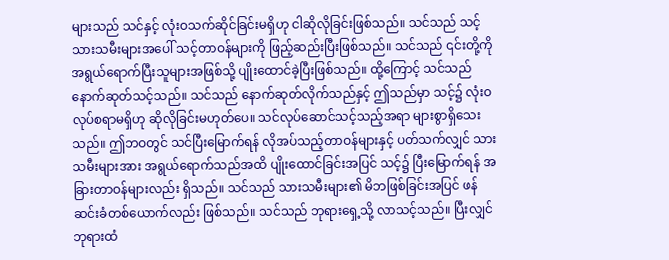များသည် သင်နှင့် လုံးဝသက်ဆိုင်ခြင်းမရှိဟု ငါဆိုလိုခြင်းဖြစ်သည်။ သင်သည် သင့်သားသမီးများအပေါ် သင့်တာဝန်များကို ဖြည့်ဆည်းပြီးဖြစ်သည်။ သင်သည် ၎င်းတို့ကို အရွယ်ရောက်ပြီးသူများအဖြစ်သို့ ပျိုးထောင်ခဲ့ပြီးဖြစ်သည်။ ထို့ကြောင့် သင်သည် နောက်ဆုတ်သင့်သည်။ သင်သည် နောက်ဆုတ်လိုက်သည်နှင့် ဤသည်မှာ သင့်၌ လုံးဝ လုပ်စရာမရှိဟု ဆိုလိုခြင်းမဟုတ်ပေ။ သင်လုပ်ဆောင်သင့်သည့်အရာ များစွာရှိသေးသည်။ ဤဘဝတွင် သင်ပြီးမြောက်ရန် လိုအပ်သည့်တာဝန်များနှင့် ပတ်သက်လျှင် သားသမီးများအား အရွယ်ရောက်သည်အထိ ပျိုးထောင်ခြင်းအပြင် သင့်၌ ပြီးမြောက်ရန် အခြားတာဝန်များလည်း ရှိသည်။ သင်သည် သားသမီးများ၏ မိဘဖြစ်ခြင်းအပြင် ဖန်ဆင်းခံတစ်ယောက်လည်း ဖြစ်သည်။ သင်သည် ဘုရားရှေ့သို့ လာသင့်သည်။ ပြီးလျှင် ဘုရားထံ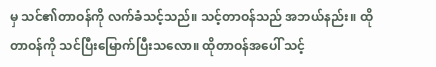မှ သင်၏တာဝန်ကို လက်ခံသင့်သည်။ သင့်တာဝန်သည် အဘယ်နည်း။ ထိုတာဝန်ကို သင်ပြီးမြောက်ပြီးသလော။ ထိုတာဝန်အပေါ် သင့်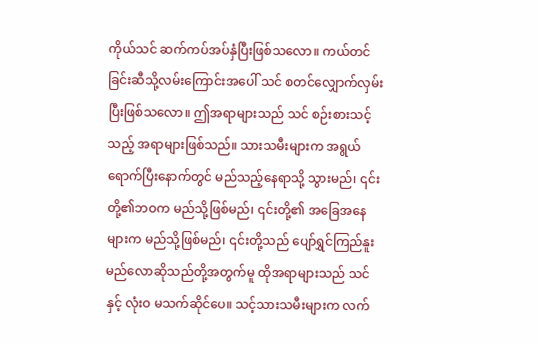ကိုယ်သင် ဆက်ကပ်အပ်နှံပြီးဖြစ်သလော။ ကယ်တင်ခြင်းဆီသို့လမ်းကြောင်းအပေါ် သင် စတင်လျှောက်လှမ်းပြီးဖြစ်သလော။ ဤအရာများသည် သင် စဉ်းစားသင့်သည့် အရာများဖြစ်သည်။ သားသမီးများက အရွယ်ရောက်ပြီးနောက်တွင် မည်သည့်နေရာသို့ သွားမည်၊ ၎င်းတို့၏ဘဝက မည်သို့ဖြစ်မည်၊ ၎င်းတို့၏ အခြေအနေများက မည်သို့ဖြစ်မည်၊ ၎င်းတို့သည် ပျော်ရွှင်ကြည်နူးမည်လောဆိုသည်တို့အတွက်မူ ထိုအရာများသည် သင်နှင့် လုံးဝ မသက်ဆိုင်ပေ။ သင့်သားသမီးများက လက်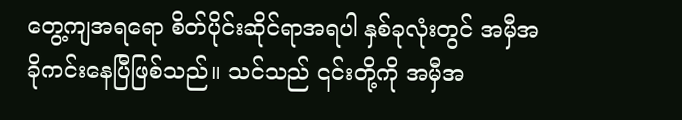တွေ့ကျအရရော စိတ်ပိုင်းဆိုင်ရာအရပါ နှစ်ခုလုံးတွင် အမှီအခိုကင်းနေပြီဖြစ်သည်။ သင်သည် ၎င်းတို့ကို အမှီအ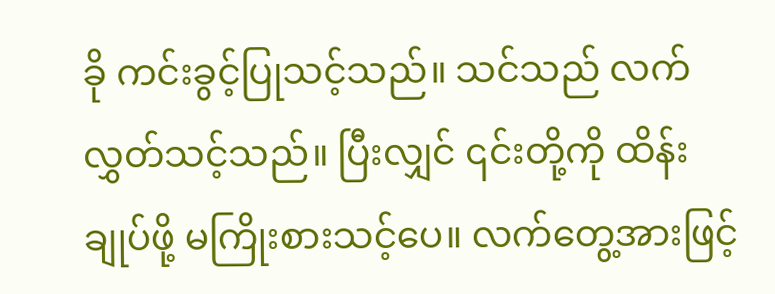ခို ကင်းခွင့်ပြုသင့်သည်။ သင်သည် လက်လွှတ်သင့်သည်။ ပြီးလျှင် ၎င်းတို့ကို ထိန်းချုပ်ဖို့ မကြိုးစားသင့်ပေ။ လက်တွေ့အားဖြင့်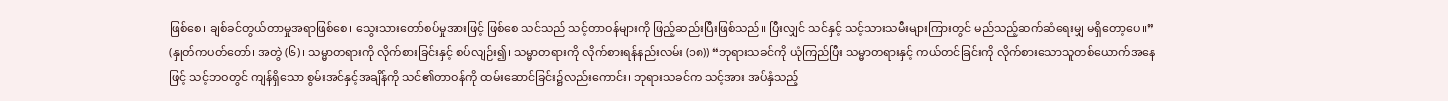ဖြစ်စေ၊ ချစ်ခင်တွယ်တာမှုအရာဖြစ်စေ၊ သွေးသားတော်စပ်မှုအားဖြင့် ဖြစ်စေ သင်သည် သင့်တာဝန်များကို ဖြည့်ဆည်းပြီးဖြစ်သည်။ ပြီးလျှင် သင်နှင့် သင့်သားသမီးများကြားတွင် မည်သည့်ဆက်ဆံရေးမျှ မရှိတော့ပေ။” (နှုတ်ကပတ်တော်၊ အတွဲ (၆)၊ သမ္မာတရားကို လိုက်စားခြင်းနှင့် စပ်လျဉ်း၍၊ သမ္မာတရားကို လိုက်စားရန်နည်းလမ်း (၁၈)) “ဘုရားသခင်ကို ယုံကြည်ပြီး သမ္မာတရားနှင့် ကယ်တင်ခြင်းကို လိုက်စားသောသူတစ်ယောက်အနေဖြင့် သင့်ဘဝတွင် ကျန်ရှိသော စွမ်းအင်နှင့်အချိန်ကို သင်၏တာဝန်ကို ထမ်းဆောင်ခြင်း၌လည်းကောင်း၊ ဘုရားသခင်က သင့်အား အပ်နှံသည့်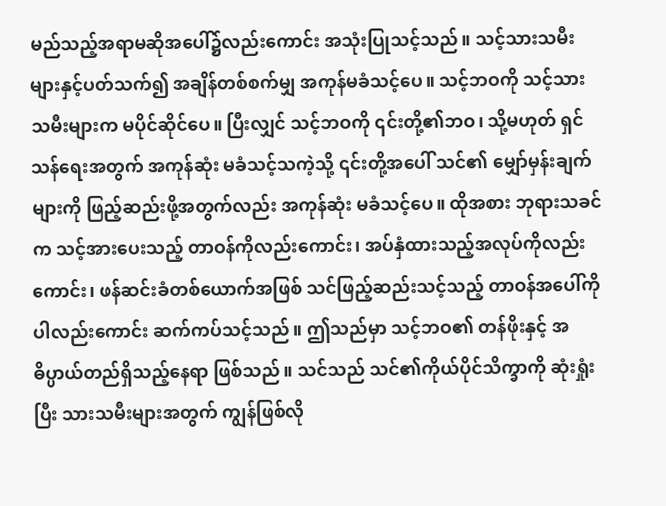မည်သည့်အရာမဆိုအပေါ်၌လည်းကောင်း အသုံးပြုသင့်သည်။ သင့်သားသမီးများနှင့်ပတ်သက်၍ အချိန်တစ်စက်မျှ အကုန်မခံသင့်ပေ။ သင့်ဘဝကို သင့်သားသမီးများက မပိုင်ဆိုင်ပေ။ ပြီးလျှင် သင့်ဘဝကို ၎င်းတို့၏ဘဝ၊ သို့မဟုတ် ရှင်သန်ရေးအတွက် အကုန်ဆုံး မခံသင့်သကဲ့သို့ ၎င်းတို့အပေါ် သင်၏ မျှော်မှန်းချက်များကို ဖြည့်ဆည်းဖို့အတွက်လည်း အကုန်ဆုံး မခံသင့်ပေ။ ထိုအစား ဘုရားသခင်က သင့်အားပေးသည့် တာဝန်ကိုလည်းကောင်း၊ အပ်နှံထားသည့်အလုပ်ကိုလည်းကောင်း၊ ဖန်ဆင်းခံတစ်ယောက်အဖြစ် သင်ဖြည့်ဆည်းသင့်သည့် တာဝန်အပေါ်ကိုပါလည်းကောင်း ဆက်ကပ်သင့်သည်။ ဤသည်မှာ သင့်ဘဝ၏ တန်ဖိုးနှင့် အဓိပ္ပာယ်တည်ရှိသည့်နေရာ ဖြစ်သည်။ သင်သည် သင်၏ကိုယ်ပိုင်သိက္ခာကို ဆုံးရှုံးပြီး သားသမီးများအတွက် ကျွန်ဖြစ်လို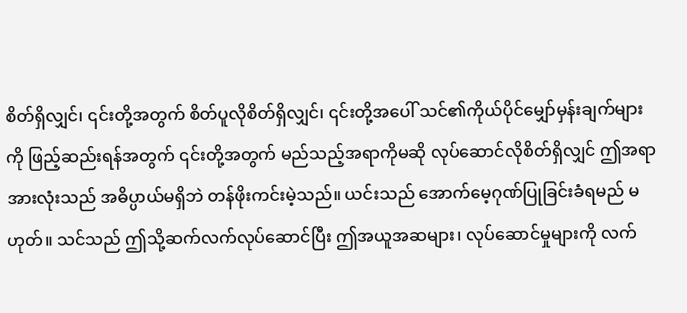စိတ်ရှိလျှင်၊ ၎င်းတို့အတွက် စိတ်ပူလိုစိတ်ရှိလျှင်၊ ၎င်းတို့အပေါ် သင်၏ကိုယ်ပိုင်မျှော်မှန်းချက်များကို ဖြည့်ဆည်းရန်အတွက် ၎င်းတို့အတွက် မည်သည့်အရာကိုမဆို လုပ်ဆောင်လိုစိတ်ရှိလျှင် ဤအရာအားလုံးသည် အဓိပ္ပာယ်မရှိဘဲ တန်ဖိုးကင်းမဲ့သည်။ ယင်းသည် အောက်မေ့ဂုဏ်ပြုခြင်းခံရမည် မဟုတ်။ သင်သည် ဤသို့ဆက်လက်လုပ်ဆောင်ပြီး ဤအယူအဆများ၊ လုပ်ဆောင်မှုများကို လက်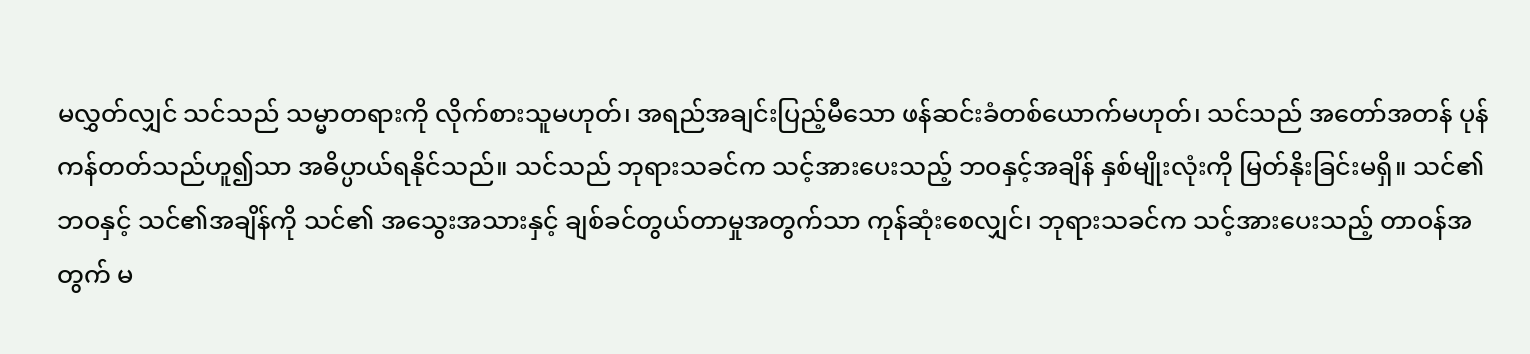မလွှတ်လျှင် သင်သည် သမ္မာတရားကို လိုက်စားသူမဟုတ်၊ အရည်အချင်းပြည့်မီသော ဖန်ဆင်းခံတစ်ယောက်မဟုတ်၊ သင်သည် အတော်အတန် ပုန်ကန်တတ်သည်ဟူ၍သာ အဓိပ္ပာယ်ရနိုင်သည်။ သင်သည် ဘုရားသခင်က သင့်အားပေးသည့် ဘဝနှင့်အချိန် နှစ်မျိုးလုံးကို မြတ်နိုးခြင်းမရှိ။ သင်၏ဘဝနှင့် သင်၏အချိန်ကို သင်၏ အသွေးအသားနှင့် ချစ်ခင်တွယ်တာမှုအတွက်သာ ကုန်ဆုံးစေလျှင်၊ ဘုရားသခင်က သင့်အားပေးသည့် တာဝန်အတွက် မ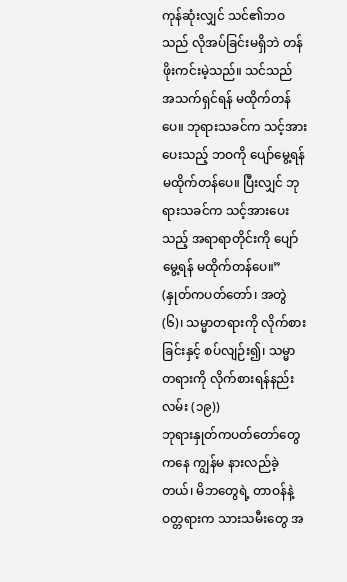ကုန်ဆုံးလျှင် သင်၏ဘဝသည် လိုအပ်ခြင်းမရှိဘဲ တန်ဖိုးကင်းမဲ့သည်။ သင်သည် အသက်ရှင်ရန် မထိုက်တန်ပေ။ ဘုရားသခင်က သင့်အားပေးသည့် ဘဝကို ပျော်မွေ့ရန် မထိုက်တန်ပေ။ ပြီးလျှင် ဘုရားသခင်က သင့်အားပေးသည့် အရာရာတိုင်းကို ပျော်မွေ့ရန် မထိုက်တန်ပေ။” (နှုတ်ကပတ်တော်၊ အတွဲ (၆)၊ သမ္မာတရားကို လိုက်စားခြင်းနှင့် စပ်လျဉ်း၍၊ သမ္မာတရားကို လိုက်စားရန်နည်းလမ်း (၁၉))
ဘုရားနှုတ်ကပတ်တော်တွေကနေ ကျွန်မ နားလည်ခဲ့တယ်၊ မိဘတွေရဲ့ တာဝန်နဲ့ ဝတ္တရားက သားသမီးတွေ အ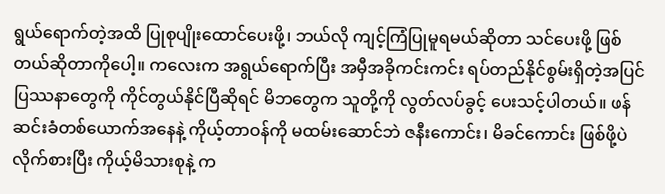ရွယ်ရောက်တဲ့အထိ ပြုစုပျိုးထောင်ပေးဖို့၊ ဘယ်လို ကျင့်ကြံပြုမူရမယ်ဆိုတာ သင်ပေးဖို့ ဖြစ်တယ်ဆိုတာကိုပေါ့။ ကလေးက အရွယ်ရောက်ပြီး အမှီအခိုကင်းကင်း ရပ်တည်နိုင်စွမ်းရှိတဲ့အပြင် ပြဿနာတွေကို ကိုင်တွယ်နိုင်ပြီဆိုရင် မိဘတွေက သူတို့ကို လွတ်လပ်ခွင့် ပေးသင့်ပါတယ်။ ဖန်ဆင်းခံတစ်ယောက်အနေနဲ့ ကိုယ့်တာဝန်ကို မထမ်းဆောင်ဘဲ ဇနီးကောင်း၊ မိခင်ကောင်း ဖြစ်ဖို့ပဲ လိုက်စားပြီး ကိုယ့်မိသားစုနဲ့ က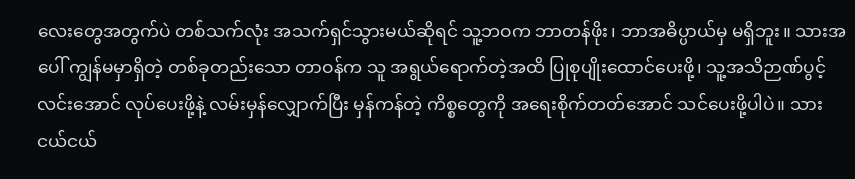လေးတွေအတွက်ပဲ တစ်သက်လုံး အသက်ရှင်သွားမယ်ဆိုရင် သူ့ဘဝက ဘာတန်ဖိုး၊ ဘာအဓိပ္ပာယ်မှ မရှိဘူး။ သားအပေါ် ကျွန်မမှာရှိတဲ့ တစ်ခုတည်းသော တာဝန်က သူ အရွယ်ရောက်တဲ့အထိ ပြုစုပျိုးထောင်ပေးဖို့၊ သူ့အသိဉာဏ်ပွင့်လင်းအောင် လုပ်ပေးဖို့နဲ့ လမ်းမှန်လျှောက်ပြီး မှန်ကန်တဲ့ ကိစ္စတွေကို အရေးစိုက်တတ်အောင် သင်ပေးဖို့ပါပဲ။ သား ငယ်ငယ်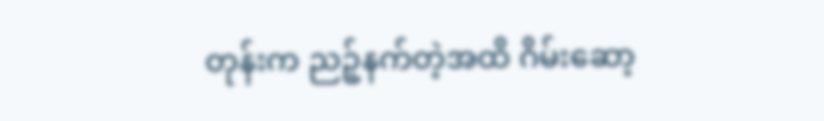တုန်းက ညဉ့်နက်တဲ့အထိ ဂိမ်းဆော့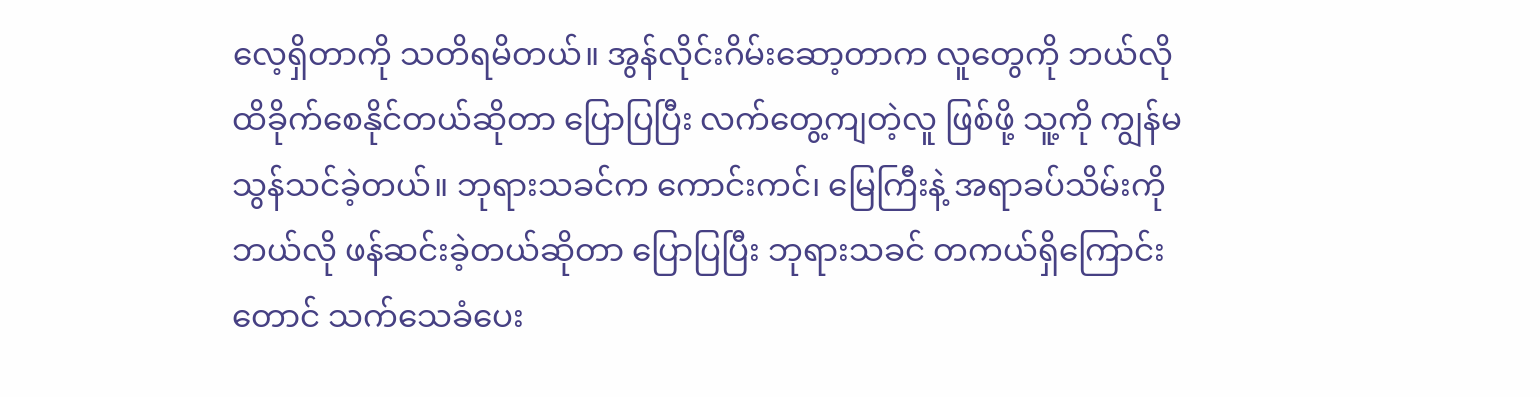လေ့ရှိတာကို သတိရမိတယ်။ အွန်လိုင်းဂိမ်းဆော့တာက လူတွေကို ဘယ်လို ထိခိုက်စေနိုင်တယ်ဆိုတာ ပြောပြပြီး လက်တွေ့ကျတဲ့လူ ဖြစ်ဖို့ သူ့ကို ကျွန်မ သွန်သင်ခဲ့တယ်။ ဘုရားသခင်က ကောင်းကင်၊ မြေကြီးနဲ့ အရာခပ်သိမ်းကို ဘယ်လို ဖန်ဆင်းခဲ့တယ်ဆိုတာ ပြောပြပြီး ဘုရားသခင် တကယ်ရှိကြောင်းတောင် သက်သေခံပေး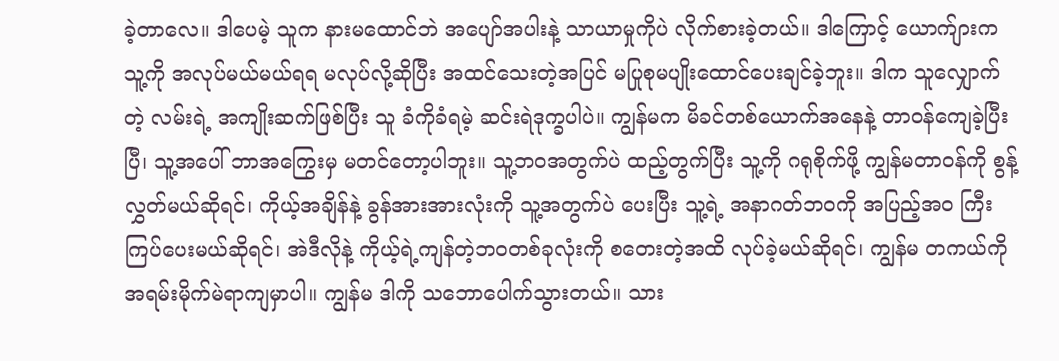ခဲ့တာလေ။ ဒါပေမဲ့ သူက နားမထောင်ဘဲ အပျော်အပါးနဲ့ သာယာမှုကိုပဲ လိုက်စားခဲ့တယ်။ ဒါကြောင့် ယောက်ျားက သူ့ကို အလုပ်မယ်မယ်ရရ မလုပ်လို့ဆိုပြီး အထင်သေးတဲ့အပြင် မပြုစုမပျိုးထောင်ပေးချင်ခဲ့ဘူး။ ဒါက သူလျှောက်တဲ့ လမ်းရဲ့ အကျိုးဆက်ဖြစ်ပြီး သူ ခံကိုခံရမဲ့ ဆင်းရဲဒုက္ခပါပဲ။ ကျွန်မက မိခင်တစ်ယောက်အနေနဲ့ တာဝန်ကျေခဲ့ပြီးပြီ၊ သူ့အပေါ် ဘာအကြွေးမှ မတင်တော့ပါဘူး။ သူ့ဘဝအတွက်ပဲ ထည့်တွက်ပြီး သူ့ကို ဂရုစိုက်ဖို့ ကျွန်မတာဝန်ကို စွန့်လွှတ်မယ်ဆိုရင်၊ ကိုယ့်အချိန်နဲ့ ခွန်အားအားလုံးကို သူ့အတွက်ပဲ ပေးပြီး သူ့ရဲ့ အနာဂတ်ဘဝကို အပြည့်အဝ ကြီးကြပ်ပေးမယ်ဆိုရင်၊ အဲဒီလိုနဲ့ ကိုယ့်ရဲ့ကျန်တဲ့ဘဝတစ်ခုလုံးကို စတေးတဲ့အထိ လုပ်ခဲ့မယ်ဆိုရင်၊ ကျွန်မ တကယ်ကို အရမ်းမိုက်မဲရာကျမှာပါ။ ကျွန်မ ဒါကို သဘောပေါက်သွားတယ်။ သား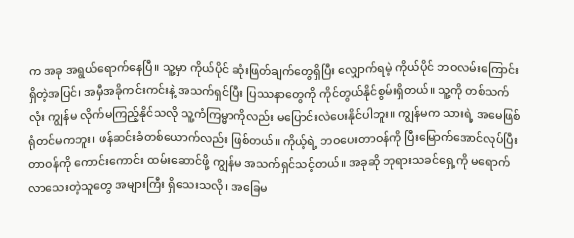က အခု အရွယ်ရောက်နေပြီ။ သူ့မှာ ကိုယ်ပိုင် ဆုံးဖြတ်ချက်တွေရှိပြီး လျှောက်ရမဲ့ ကိုယ်ပိုင် ဘဝလမ်းကြောင်းရှိတဲ့အပြင်၊ အမှီအခိုကင်းကင်းနဲ့ အသက်ရှင်ပြီး ပြဿနာတွေကို ကိုင်တွယ်နိုင်စွမ်းရှိတယ်။ သူ့ကို တစ်သက်လုံး ကျွန်မ လိုက်မကြည့်နိုင်သလို သူ့ကံကြမ္မာကိုလည်း မပြောင်းလဲပေးနိုင်ပါဘူး။ ကျွန်မက သားရဲ့ အမေဖြစ်ရုံတင်မကဘူး၊ ဖန်ဆင်းခံတစ်ယောက်လည်း ဖြစ်တယ်။ ကိုယ့်ရဲ့ ဘဝပေးတာဝန်ကို ပြီးမြောက်အောင်လုပ်ပြီး တာဝန်ကို ကောင်းကောင်း ထမ်းဆောင်ဖို့ ကျွန်မ အသက်ရှင်သင့်တယ်။ အခုဆို ဘုရားသခင်ရှေ့ကို မရောက်လာသေးတဲ့သူတွေ အများကြီး ရှိသေးသလို၊ အခြေမ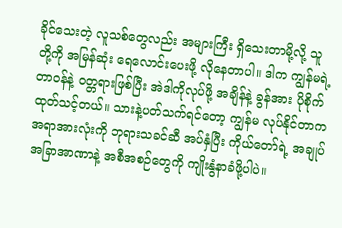ခိုင်သေးတဲ့ လူသစ်တွေလည်း အများကြီး ရှိသေးတာမို့လို့ သူတို့ကို အမြန်ဆုံး ရေလောင်းပေးဖို့ လိုနေတာပါ။ ဒါက ကျွန်မရဲ့ တာဝန်နဲ့ ဝတ္တရားဖြစ်ပြီး အဲဒါကိုလုပ်ဖို့ အချိန်နဲ့ ခွန်အား ပိုစိုက်ထုတ်သင့်တယ်။ သားနဲ့ပတ်သက်ရင်တော့ ကျွန်မ လုပ်နိုင်တာက အရာအားလုံးကို ဘုရားသခင်ဆီ အပ်နှံပြီး ကိုယ်တော်ရဲ့ အချုပ်အခြာအာဏာနဲ့ အစီအစဉ်တွေကို ကျိုးနွံနာခံဖို့ပါပဲ။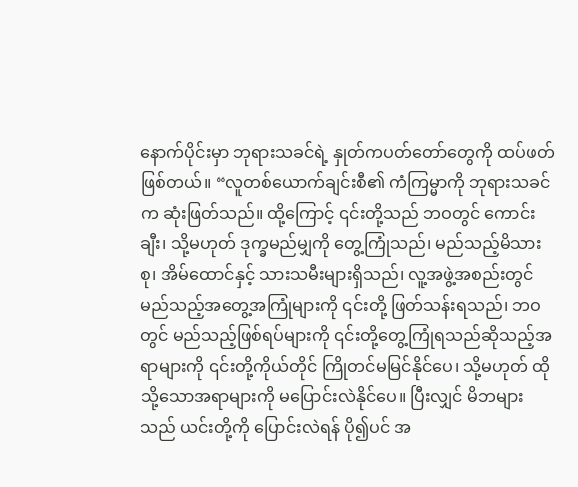နောက်ပိုင်းမှာ ဘုရားသခင်ရဲ့ နှုတ်ကပတ်တော်တွေကို ထပ်ဖတ်ဖြစ်တယ်။ “လူတစ်ယောက်ချင်းစီ၏ ကံကြမ္မာကို ဘုရားသခင်က ဆုံးဖြတ်သည်။ ထို့ကြောင့် ၎င်းတို့သည် ဘဝတွင် ကောင်းချီး၊ သို့မဟုတ် ဒုက္ခမည်မျှကို တွေ့ကြုံသည်၊ မည်သည့်မိသားစု၊ အိမ်ထောင်နှင့် သားသမီးများရှိသည်၊ လူ့အဖွဲ့အစည်းတွင် မည်သည့်အတွေ့အကြုံများကို ၎င်းတို့ ဖြတ်သန်းရသည်၊ ဘဝတွင် မည်သည့်ဖြစ်ရပ်များကို ၎င်းတို့တွေ့ကြုံရသည်ဆိုသည့်အရာများကို ၎င်းတို့ကိုယ်တိုင် ကြိုတင်မမြင်နိုင်ပေ၊ သို့မဟုတ် ထိုသို့သောအရာများကို မပြောင်းလဲနိုင်ပေ။ ပြီးလျှင် မိဘများသည် ယင်းတို့ကို ပြောင်းလဲရန် ပို၍ပင် အ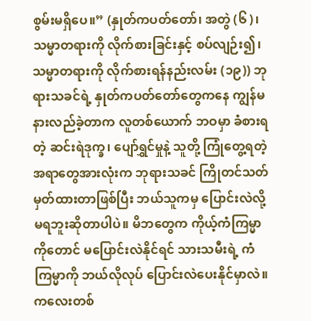စွမ်းမရှိပေ။” (နှုတ်ကပတ်တော်၊ အတွဲ (၆)၊ သမ္မာတရားကို လိုက်စားခြင်းနှင့် စပ်လျဉ်း၍၊ သမ္မာတရားကို လိုက်စားရန်နည်းလမ်း (၁၉)) ဘုရားသခင်ရဲ့ နှုတ်ကပတ်တော်တွေကနေ ကျွန်မ နားလည်ခဲ့တာက လူတစ်ယောက် ဘဝမှာ ခံစားရတဲ့ ဆင်းရဲဒုက္ခ၊ ပျော်ရွှင်မှုနဲ့ သူတို့ ကြုံတွေ့ရတဲ့ အရာတွေအားလုံးက ဘုရားသခင် ကြိုတင်သတ်မှတ်ထားတာဖြစ်ပြီး ဘယ်သူကမှ ပြောင်းလဲလို့ မရဘူးဆိုတာပါပဲ။ မိဘတွေက ကိုယ့်ကံကြမ္မာကိုတောင် မပြောင်းလဲနိုင်ရင် သားသမီးရဲ့ ကံကြမ္မာကို ဘယ်လိုလုပ် ပြောင်းလဲပေးနိုင်မှာလဲ။ ကလေးတစ်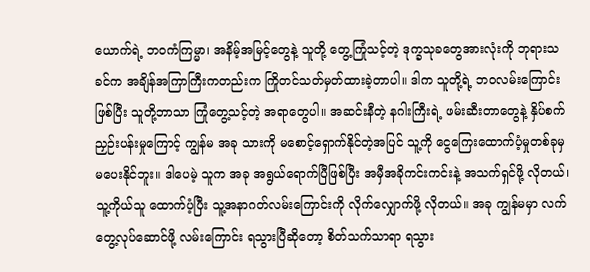ယောက်ရဲ့ ဘဝကံကြမ္မာ၊ အနိမ့်အမြင့်တွေနဲ့ သူတို့ တွေ့ကြုံသင့်တဲ့ ဒုက္ခသုခတွေအားလုံးကို ဘုရားသခင်က အချိန်အကြာကြီးကတည်းက ကြိုတင်သတ်မှတ်ထားခဲ့တာပါ။ ဒါက သူတို့ရဲ့ ဘဝလမ်းကြောင်းဖြစ်ပြီး သူတို့ဘာသာ ကြုံတွေ့သင့်တဲ့ အရာတွေပါ။ အဆင်းနီတဲ့ နဂါးကြီးရဲ့ ဖမ်းဆီးတာတွေနဲ့ နှိပ်စက်ညှဉ်းပန်းမှုကြောင့် ကျွန်မ အခု သားကို မစောင့်ရှောက်နိုင်တဲ့အပြင် သူ့ကို ငွေကြေးထောက်ပံ့မှုတစ်ခုမှ မပေးနိုင်ဘူး။ ဒါပေမဲ့ သူက အခု အရွယ်ရောက်ပြီဖြစ်ပြီး အမှီအခိုကင်းကင်းနဲ့ အသက်ရှင်ဖို့ လိုတယ်၊ သူ့ကိုယ်သူ ထောက်ပံ့ပြီး သူ့အနာဂတ်လမ်းကြောင်းကို လိုက်လျှောက်ဖို့ လိုတယ်။ အခု ကျွန်မမှာ လက်တွေ့လုပ်ဆောင်ဖို့ လမ်းကြောင်း ရသွားပြီဆိုတော့ စိတ်သက်သာရာ ရသွား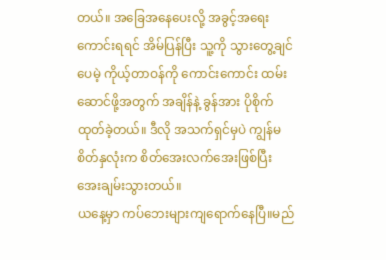တယ်။ အခြေအနေပေးလို့ အခွင့်အရေးကောင်းရရင် အိမ်ပြန်ပြီး သူ့ကို သွားတွေ့ချင်ပေမဲ့ ကိုယ့်တာဝန်ကို ကောင်းကောင်း ထမ်းဆောင်ဖို့အတွက် အချိန်နဲ့ ခွန်အား ပိုစိုက်ထုတ်ခဲ့တယ်။ ဒီလို အသက်ရှင်မှပဲ ကျွန်မ စိတ်နှလုံးက စိတ်အေးလက်အေးဖြစ်ပြီး အေးချမ်းသွားတယ်။
ယနေ့မှာ ကပ်ဘေးများကျရောက်နေပြီ။မည်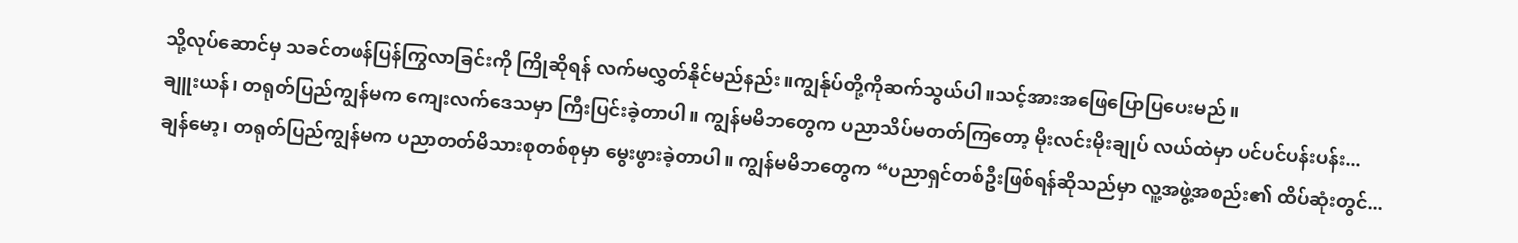သို့လုပ်ဆောင်မှ သခင်တဖန်ပြန်ကြွလာခြင်းကို ကြိုဆိုရန် လက်မလွှတ်နိုင်မည်နည်း။ကျွန်ုပ်တို့ကိုဆက်သွယ်ပါ။သင့်အားအဖြေပြောပြပေးမည်။
ချူးယန်၊ တရုတ်ပြည်ကျွန်မက ကျေးလက်ဒေသမှာ ကြီးပြင်းခဲ့တာပါ။ ကျွန်မမိဘတွေက ပညာသိပ်မတတ်ကြတော့ မိုးလင်းမိုးချုပ် လယ်ထဲမှာ ပင်ပင်ပန်းပန်း...
ချန်မော့၊ တရုတ်ပြည်ကျွန်မက ပညာတတ်မိသားစုတစ်စုမှာ မွေးဖွားခဲ့တာပါ။ ကျွန်မမိဘတွေက “ပညာရှင်တစ်ဦးဖြစ်ရန်ဆိုသည်မှာ လူ့အဖွဲ့အစည်း၏ ထိပ်ဆုံးတွင်...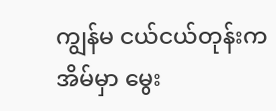ကျွန်မ ငယ်ငယ်တုန်းက အိမ်မှာ မွေး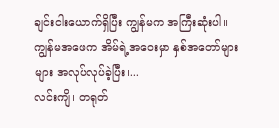ချင်းငါးယောက်ရှိပြီး ကျွန်မက အကြီးဆုံးပါ။ ကျွန်မအဖေက အိမ်ရဲ့အဝေးမှာ နှစ်အတော်များများ အလုပ်လုပ်ခဲ့ပြီး၊...
လင်းကျိ၊ တရုတ်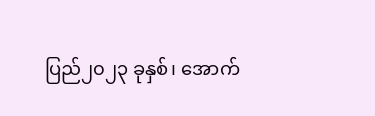ပြည်၂၀၂၃ ခုနှစ်၊ အောက်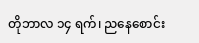တိုဘာလ ၁၄ ရက်၊ ညနေစောင်း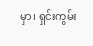မှာ၊ ရှင်းကွမ်း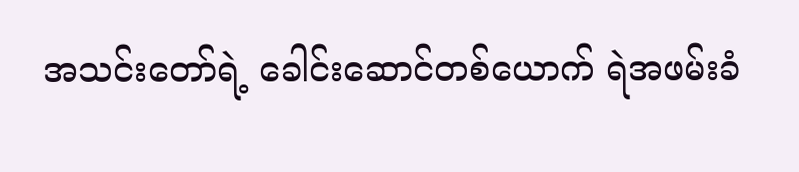အသင်းတော်ရဲ့ ခေါင်းဆောင်တစ်ယောက် ရဲအဖမ်းခံ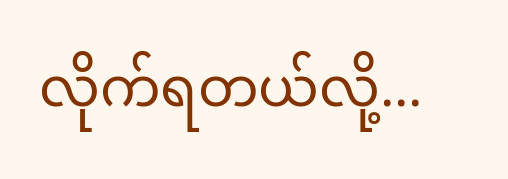လိုက်ရတယ်လို့...